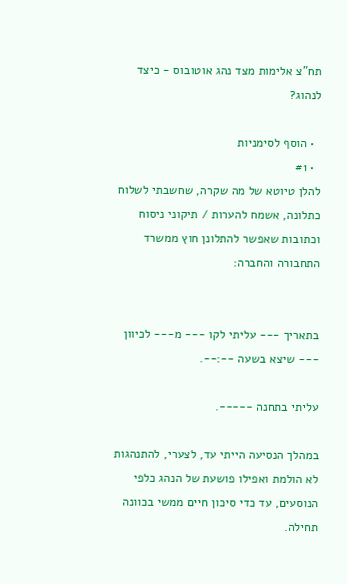תח"צ אלימות מצד נהג אוטובוס - כיצד לנהוג?

  • הוסף לסימניות
  • #1
להלן טיוטא של מה שקרה, שחשבתי לשלוח כתלונה, אשמח להערות / תיקוני ניסוח וכתובות שאפשר להתלונן חוץ ממשרד התחבורה והחברה:


בתאריך --- עליתי לקו --- מ--- לכיוון --- שיצא בשעה --:--.

עליתי בתחנה -----.

במהלך הנסיעה הייתי עד, לצערי, להתנהגות לא הולמת ואפילו פושעת של הנהג כלפי הנוסעים, עד כדי סיכון חיים ממשי בכוונה תחילה.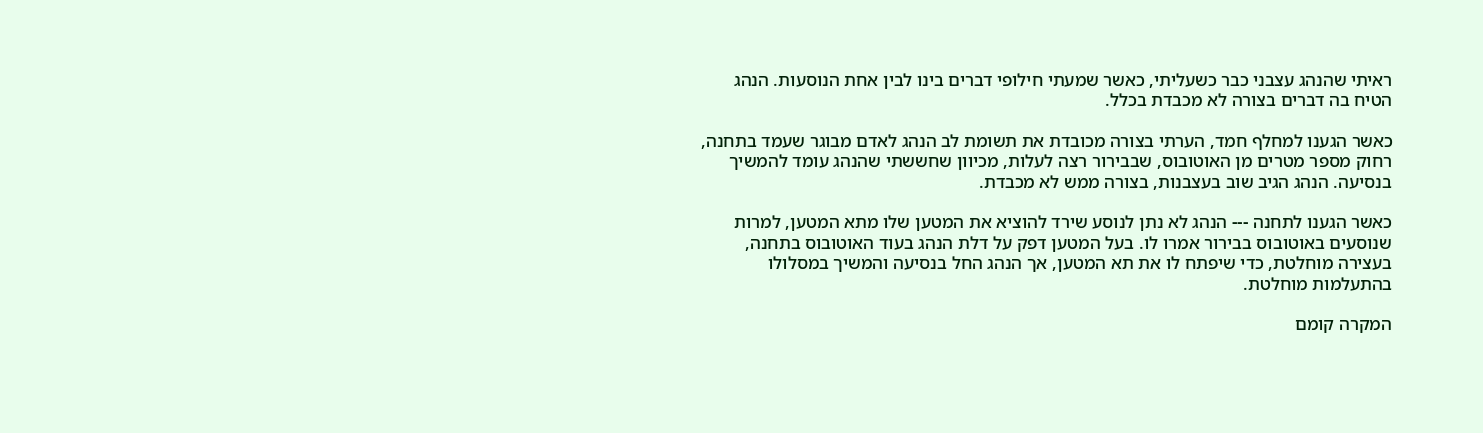ראיתי שהנהג עצבני כבר כשעליתי, כאשר שמעתי חילופי דברים בינו לבין אחת הנוסעות. הנהג הטיח בה דברים בצורה לא מכבדת בכלל.

כאשר הגענו למחלף חמד, הערתי בצורה מכובדת את תשומת לב הנהג לאדם מבוגר שעמד בתחנה, רחוק מספר מטרים מן האוטובוס, שבבירור רצה לעלות, מכיוון שחששתי שהנהג עומד להמשיך בנסיעה. הנהג הגיב שוב בעצבנות, בצורה ממש לא מכבדת.

כאשר הגענו לתחנה --- הנהג לא נתן לנוסע שירד להוציא את המטען שלו מתא המטען, למרות שנוסעים באוטובוס בבירור אמרו לו. בעל המטען דפק על דלת הנהג בעוד האוטובוס בתחנה, בעצירה מוחלטת, כדי שיפתח לו את תא המטען, אך הנהג החל בנסיעה והמשיך במסלולו בהתעלמות מוחלטת.

המקרה קומם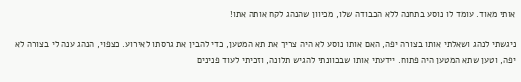אותי מאוד. עומד לו נוסע בתחנה ללא הכבודה שלו, מכיוון שהנהג לקח אותה אתו!

ניגשתי לנהג ושאלתי אותו בצורה יפה, האם אותו נוסע לא היה צריך את תא המטען, כדי להבין את גרסתו לאירוע. כצפוי, הנהג ענה לי בצורה לא יפה, וטען שתא המטען היה פתוח. יידעתי אותו שבכוונתי להגיש תלונה, וזכיתי לעוד פנינים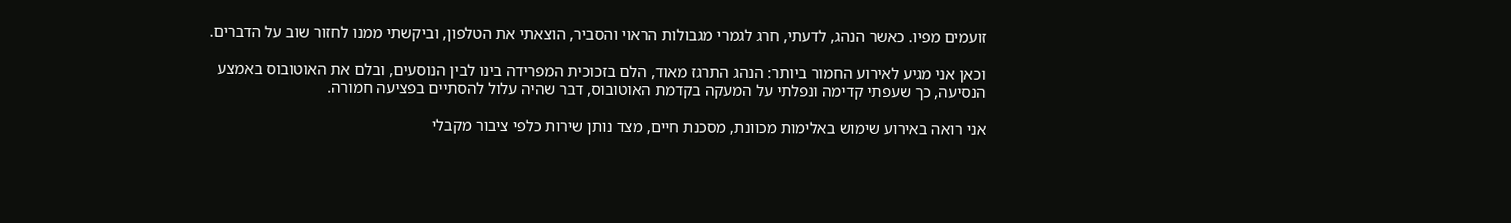זועמים מפיו. כאשר הנהג, לדעתי, חרג לגמרי מגבולות הראוי והסביר, הוצאתי את הטלפון, וביקשתי ממנו לחזור שוב על הדברים.

וכאן אני מגיע לאירוע החמור ביותר: הנהג התרגז מאוד, הלם בזכוכית המפרידה בינו לבין הנוסעים, ובלם את האוטובוס באמצע הנסיעה, כך שעפתי קדימה ונפלתי על המעקה בקדמת האוטובוס, דבר שהיה עלול להסתיים בפציעה חמורה.

אני רואה באירוע שימוש באלימות מכוונת, מסכנת חיים, מצד נותן שירות כלפי ציבור מקבלי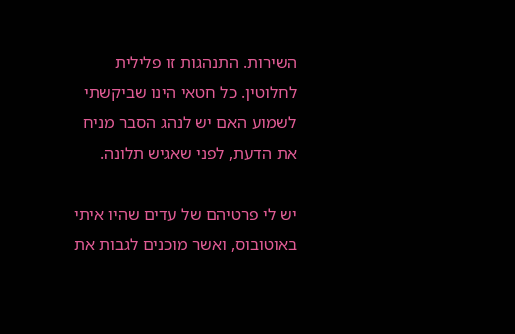השירות. התנהגות זו פלילית לחלוטין. כל חטאי הינו שביקשתי לשמוע האם יש לנהג הסבר מניח את הדעת, לפני שאגיש תלונה.

יש לי פרטיהם של עדים שהיו איתי באוטובוס, ואשר מוכנים לגבות את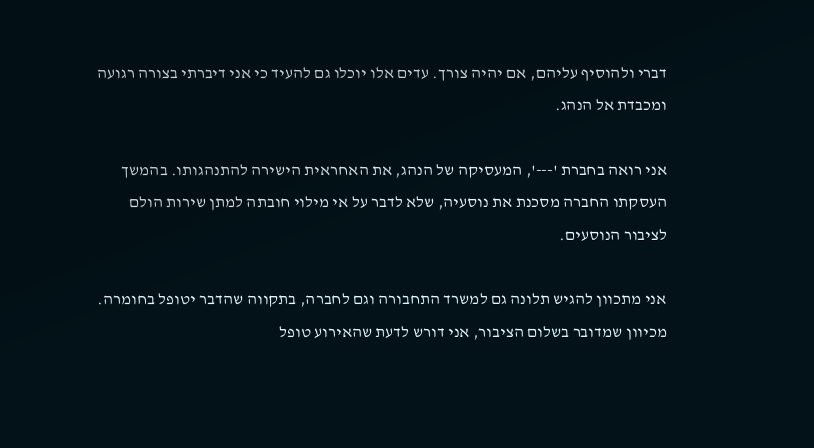דברי ולהוסיף עליהם, אם יהיה צורך. עדים אלו יוכלו גם להעיד כי אני דיברתי בצורה רגועה ומכבדת אל הנהג.

אני רואה בחברת '---', המעסיקה של הנהג, את האחראית הישירה להתנהגותו. בהמשך העסקתו החברה מסכנת את נוסעיה, שלא לדבר על אי מילוי חובתה למתן שירות הולם לציבור הנוסעים.

אני מתכוון להגיש תלונה גם למשרד התחבורה וגם לחברה, בתקווה שהדבר יטופל בחומרה. מכיוון שמדובר בשלום הציבור, אני דורש לדעת שהאירוע טופל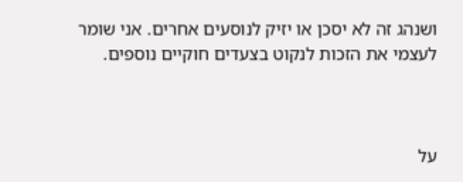ושנהג זה לא יסכן או יזיק לנוסעים אחרים. אני שומר לעצמי את הזכות לנקוט בצעדים חוקיים נוספים.



על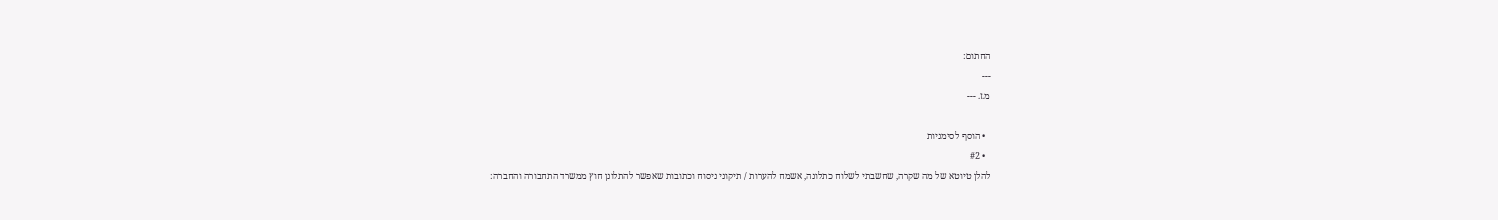החתום:
---
מ.ז. ---

  • הוסף לסימניות
  • #2
להלן טיוטא של מה שקרה, שחשבתי לשלוח כתלונה, אשמח להערות / תיקוני ניסוח וכתובות שאפשר להתלונן חוץ ממשרד התחבורה והחברה: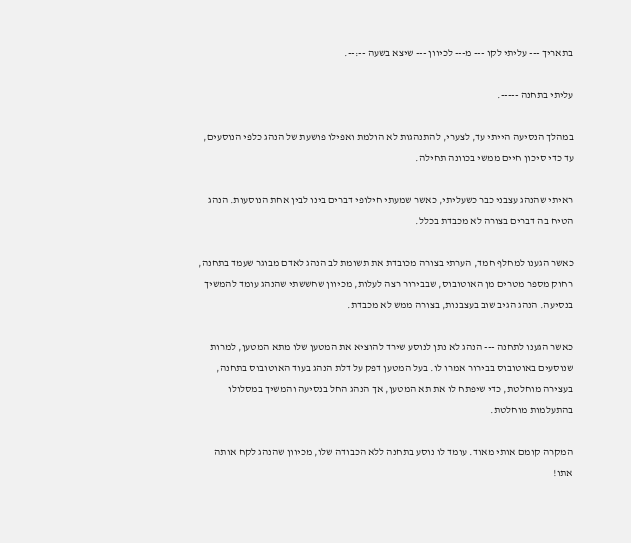בתאריך --- עליתי לקו --- מ--- לכיוון --- שיצא בשעה --:--.

עליתי בתחנה -----.

במהלך הנסיעה הייתי עד, לצערי, להתנהגות לא הולמת ואפילו פושעת של הנהג כלפי הנוסעים, עד כדי סיכון חיים ממשי בכוונה תחילה.

ראיתי שהנהג עצבני כבר כשעליתי, כאשר שמעתי חילופי דברים בינו לבין אחת הנוסעות. הנהג הטיח בה דברים בצורה לא מכבדת בכלל.

כאשר הגענו למחלף חמד, הערתי בצורה מכובדת את תשומת לב הנהג לאדם מבוגר שעמד בתחנה, רחוק מספר מטרים מן האוטובוס, שבבירור רצה לעלות, מכיוון שחששתי שהנהג עומד להמשיך בנסיעה. הנהג הגיב שוב בעצבנות, בצורה ממש לא מכבדת.

כאשר הגענו לתחנה --- הנהג לא נתן לנוסע שירד להוציא את המטען שלו מתא המטען, למרות שנוסעים באוטובוס בבירור אמרו לו. בעל המטען דפק על דלת הנהג בעוד האוטובוס בתחנה, בעצירה מוחלטת, כדי שיפתח לו את תא המטען, אך הנהג החל בנסיעה והמשיך במסלולו בהתעלמות מוחלטת.

המקרה קומם אותי מאוד. עומד לו נוסע בתחנה ללא הכבודה שלו, מכיוון שהנהג לקח אותה אתו!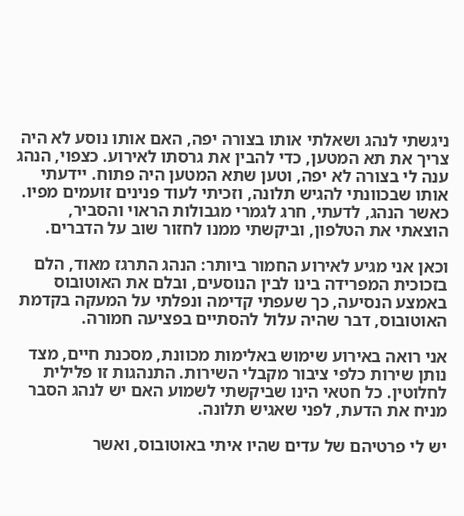ניגשתי לנהג ושאלתי אותו בצורה יפה, האם אותו נוסע לא היה צריך את תא המטען, כדי להבין את גרסתו לאירוע. כצפוי, הנהג ענה לי בצורה לא יפה, וטען שתא המטען היה פתוח. יידעתי אותו שבכוונתי להגיש תלונה, וזכיתי לעוד פנינים זועמים מפיו. כאשר הנהג, לדעתי, חרג לגמרי מגבולות הראוי והסביר, הוצאתי את הטלפון, וביקשתי ממנו לחזור שוב על הדברים.

וכאן אני מגיע לאירוע החמור ביותר: הנהג התרגז מאוד, הלם בזכוכית המפרידה בינו לבין הנוסעים, ובלם את האוטובוס באמצע הנסיעה, כך שעפתי קדימה ונפלתי על המעקה בקדמת האוטובוס, דבר שהיה עלול להסתיים בפציעה חמורה.

אני רואה באירוע שימוש באלימות מכוונת, מסכנת חיים, מצד נותן שירות כלפי ציבור מקבלי השירות. התנהגות זו פלילית לחלוטין. כל חטאי הינו שביקשתי לשמוע האם יש לנהג הסבר מניח את הדעת, לפני שאגיש תלונה.

יש לי פרטיהם של עדים שהיו איתי באוטובוס, ואשר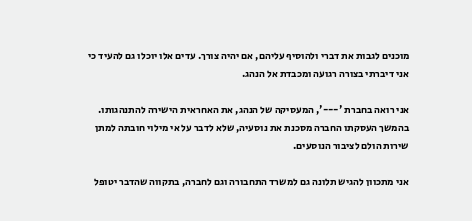מוכנים לגבות את דברי ולהוסיף עליהם, אם יהיה צורך. עדים אלו יוכלו גם להעיד כי אני דיברתי בצורה רגועה ומכבדת אל הנהג.

אני רואה בחברת '---', המעסיקה של הנהג, את האחראית הישירה להתנהגותו. בהמשך העסקתו החברה מסכנת את נוסעיה, שלא לדבר על אי מילוי חובתה למתן שירות הולם לציבור הנוסעים.

אני מתכוון להגיש תלונה גם למשרד התחבורה וגם לחברה, בתקווה שהדבר יטופל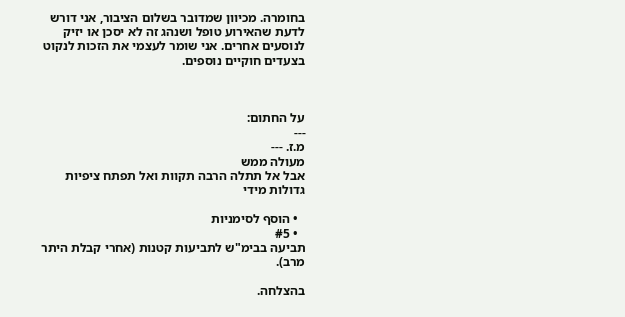בחומרה. מכיוון שמדובר בשלום הציבור, אני דורש לדעת שהאירוע טופל ושנהג זה לא יסכן או יזיק לנוסעים אחרים. אני שומר לעצמי את הזכות לנקוט בצעדים חוקיים נוספים.



על החתום:
---
מ.ז. ---
מעולה ממש
אבל אל תתלה הרבה תקוות ואל תפתח ציפיות גדולות מידי

  • הוסף לסימניות
  • #5
תביעה בבימ"ש לתביעות קטנות (אחרי קבלת היתר מרב).

בהצלחה.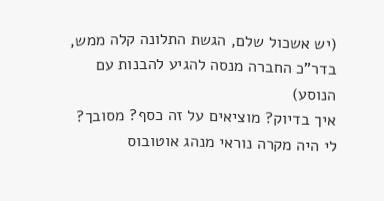(יש אשכול שלם, הגשת התלונה קלה ממש, בדר"כ החברה מנסה להגיע להבנות עם הנוסע)
איך בדיוק? מוציאים על זה כסף? מסובך?
לי היה מקרה נוראי מנהג אוטובוס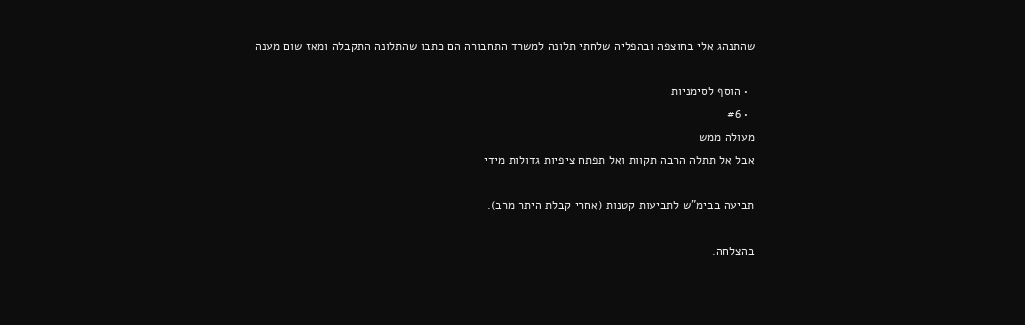שהתנהג אלי בחוצפה ובהפליה שלחתי תלונה למשרד התחבורה הם כתבו שהתלונה התקבלה ומאז שום מענה

  • הוסף לסימניות
  • #6
מעולה ממש
אבל אל תתלה הרבה תקוות ואל תפתח ציפיות גדולות מידי

תביעה בבימ"ש לתביעות קטנות (אחרי קבלת היתר מרב).

בהצלחה.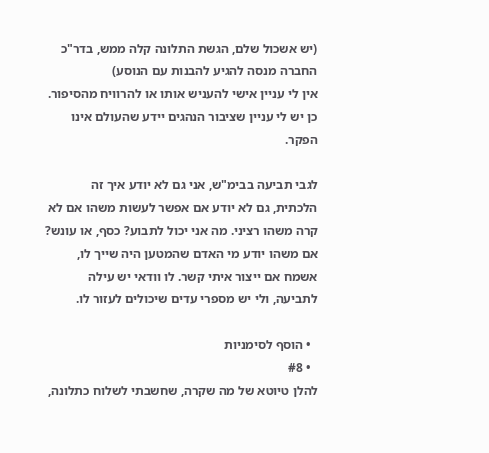(יש אשכול שלם, הגשת התלונה קלה ממש, בדר"כ החברה מנסה להגיע להבנות עם הנוסע)
אין לי עניין אישי להעניש אותו או להרוויח מהסיפור.
כן יש לי עניין שציבור הנהגים יידע שהעולם אינו הפקר.

לגבי תביעה בבימ"ש, אני גם לא יודע איך זה הלכתית, גם לא יודע אם אפשר לעשות משהו אם לא קרה משהו רציני. מה אני יכול לתבוע? כסף, או עונש?
אם משהו יודע מי האדם שהמטען היה שייך לו, אשמח אם ייצור איתי קשר. לו וודאי יש עילה לתביעה, ולי יש מספרי עדים שיכולים לעזור לו.

  • הוסף לסימניות
  • #8
להלן טיוטא של מה שקרה, שחשבתי לשלוח כתלונה,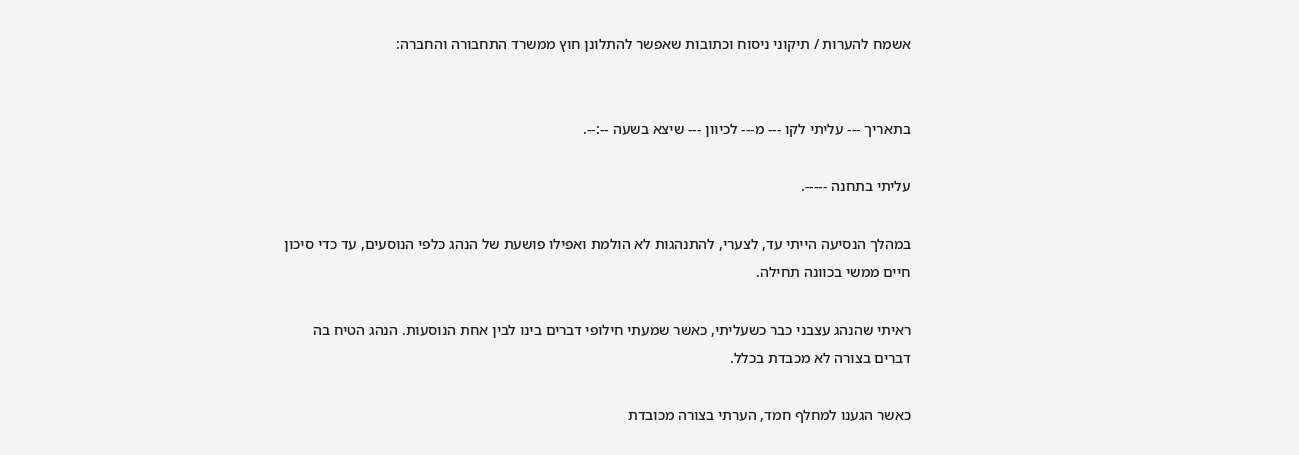אשמח להערות / תיקוני ניסוח וכתובות שאפשר להתלונן חוץ ממשרד התחבורה והחברה:


בתאריך --- עליתי לקו --- מ--- לכיוון --- שיצא בשעה --:--.

עליתי בתחנה -----.

במהלך הנסיעה הייתי עד, לצערי, להתנהגות לא הולמת ואפילו פושעת של הנהג כלפי הנוסעים, עד כדי סיכון חיים ממשי בכוונה תחילה.

ראיתי שהנהג עצבני כבר כשעליתי, כאשר שמעתי חילופי דברים בינו לבין אחת הנוסעות. הנהג הטיח בה דברים בצורה לא מכבדת בכלל.

כאשר הגענו למחלף חמד, הערתי בצורה מכובדת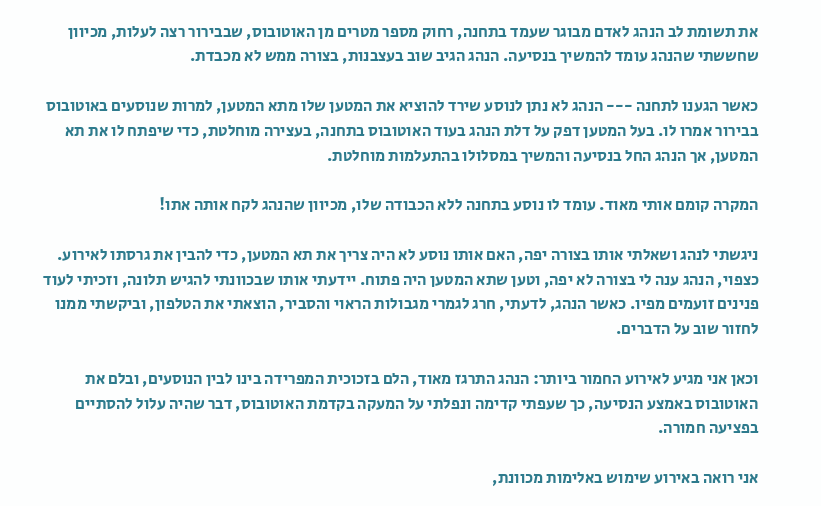את תשומת לב הנהג לאדם מבוגר שעמד בתחנה, רחוק מספר מטרים מן האוטובוס, שבבירור רצה לעלות, מכיוון שחששתי שהנהג עומד להמשיך בנסיעה. הנהג הגיב שוב בעצבנות, בצורה ממש לא מכבדת.

כאשר הגענו לתחנה --- הנהג לא נתן לנוסע שירד להוציא את המטען שלו מתא המטען, למרות שנוסעים באוטובוס בבירור אמרו לו. בעל המטען דפק על דלת הנהג בעוד האוטובוס בתחנה, בעצירה מוחלטת, כדי שיפתח לו את תא המטען, אך הנהג החל בנסיעה והמשיך במסלולו בהתעלמות מוחלטת.

המקרה קומם אותי מאוד. עומד לו נוסע בתחנה ללא הכבודה שלו, מכיוון שהנהג לקח אותה אתו!

ניגשתי לנהג ושאלתי אותו בצורה יפה, האם אותו נוסע לא היה צריך את תא המטען, כדי להבין את גרסתו לאירוע. כצפוי, הנהג ענה לי בצורה לא יפה, וטען שתא המטען היה פתוח. יידעתי אותו שבכוונתי להגיש תלונה, וזכיתי לעוד פנינים זועמים מפיו. כאשר הנהג, לדעתי, חרג לגמרי מגבולות הראוי והסביר, הוצאתי את הטלפון, וביקשתי ממנו לחזור שוב על הדברים.

וכאן אני מגיע לאירוע החמור ביותר: הנהג התרגז מאוד, הלם בזכוכית המפרידה בינו לבין הנוסעים, ובלם את האוטובוס באמצע הנסיעה, כך שעפתי קדימה ונפלתי על המעקה בקדמת האוטובוס, דבר שהיה עלול להסתיים בפציעה חמורה.

אני רואה באירוע שימוש באלימות מכוונת,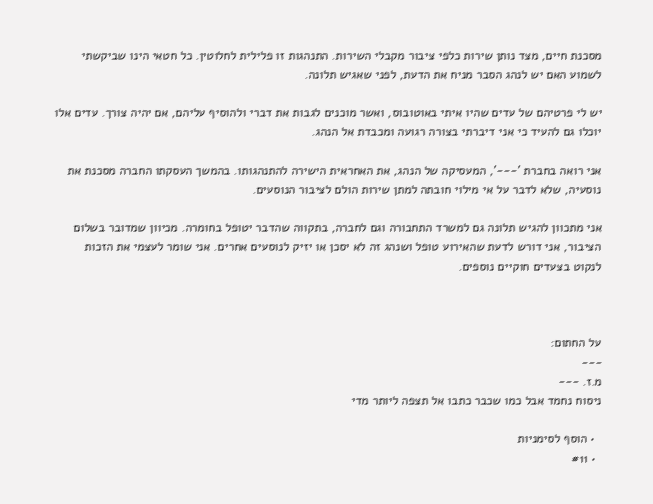מסכנת חיים, מצד נותן שירות כלפי ציבור מקבלי השירות. התנהגות זו פלילית לחלוטין. כל חטאי הינו שביקשתי לשמוע האם יש לנהג הסבר מניח את הדעת, לפני שאגיש תלונה.

יש לי פרטיהם של עדים שהיו איתי באוטובוס, ואשר מוכנים לגבות את דברי ולהוסיף עליהם, אם יהיה צורך. עדים אלו יוכלו גם להעיד כי אני דיברתי בצורה רגועה ומכבדת אל הנהג.

אני רואה בחברת '---', המעסיקה של הנהג, את האחראית הישירה להתנהגותו. בהמשך העסקתו החברה מסכנת את נוסעיה, שלא לדבר על אי מילוי חובתה למתן שירות הולם לציבור הנוסעים.

אני מתכוון להגיש תלונה גם למשרד התחבורה וגם לחברה, בתקווה שהדבר יטופל בחומרה. מכיוון שמדובר בשלום הציבור, אני דורש לדעת שהאירוע טופל ושנהג זה לא יסכן או יזיק לנוסעים אחרים. אני שומר לעצמי את הזכות לנקוט בצעדים חוקיים נוספים.



על החתום:
---
מ.ז. ---
ניסוח נחמד אבל כמו שכבר כתבו אל תצפה ליותר מדי

  • הוסף לסימניות
  • #11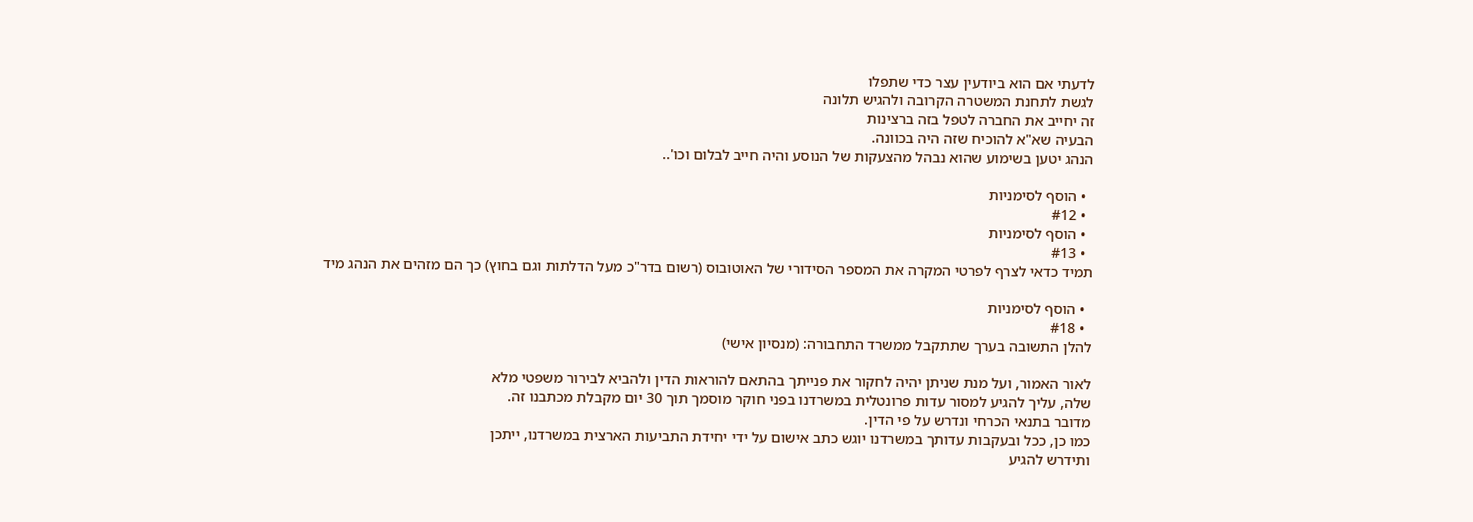לדעתי אם הוא ביודעין עצר כדי שתפלו
לגשת לתחנת המשטרה הקרובה ולהגיש תלונה
זה יחייב את החברה לטפל בזה ברצינות
הבעיה שא"א להוכיח שזה היה בכוונה.
הנהג יטען בשימוע שהוא נבהל מהצעקות של הנוסע והיה חייב לבלום וכו'..

  • הוסף לסימניות
  • #12
  • הוסף לסימניות
  • #13
תמיד כדאי לצרף לפרטי המקרה את המספר הסידורי של האוטובוס (רשום בדר"כ מעל הדלתות וגם בחוץ) כך הם מזהים את הנהג מיד

  • הוסף לסימניות
  • #18
להלן התשובה בערך שתתקבל ממשרד התחבורה: (מנסיון אישי)

לאור האמור, ועל מנת שניתן יהיה לחקור את פנייתך בהתאם להוראות הדין ולהביא לבירור משפטי מלא
שלה, עליך להגיע למסור עדות פרונטלית במשרדנו בפני חוקר מוסמך תוך 30 יום מקבלת מכתבנו זה.
מדובר בתנאי הכרחי ונדרש על פי הדין.
כמו כן, ככל ובעקבות עדותך במשרדנו יוגש כתב אישום על ידי יחידת התביעות הארצית במשרדנו, ייתכן
ותידרש להגיע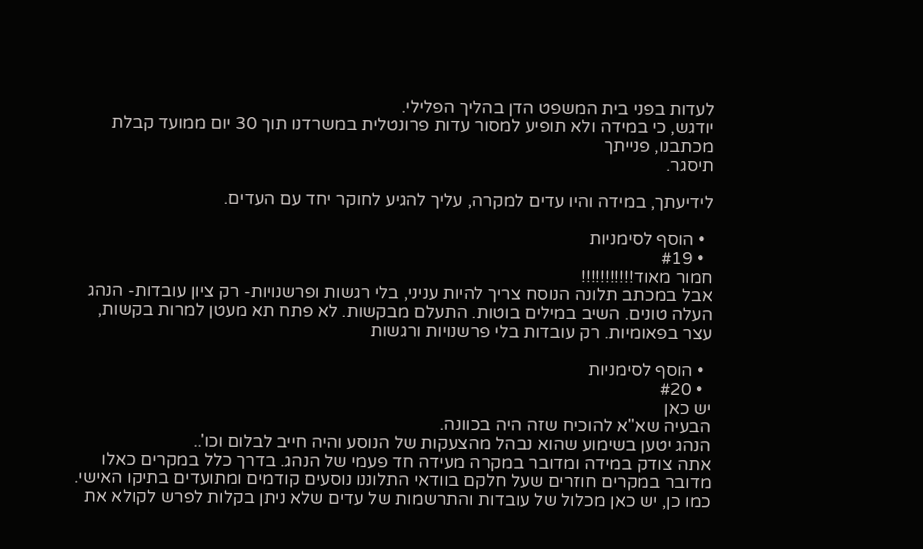לעדות בפני בית המשפט הדן בהליך הפלילי.
יודגש, כי במידה ולא תופיע למסור עדות פרונטלית במשרדנו תוך 30 יום ממועד קבלת מכתבנו, פנייתך
תיסגר.

לידיעתך, במידה והיו עדים למקרה, עליך להגיע לחוקר יחד עם העדים.

  • הוסף לסימניות
  • #19
חמור מאוד!!!!!!!!!!!
אבל במכתב תלונה הנוסח צריך להיות עניני, בלי רגשות ופרשנויות- רק ציון עובדות- הנהג העלה טונים. השיב במילים בוטות. התעלם מבקשות. לא פתח תא מעטן למרות בקשות, עצר בפאומיות. רק עובדות בלי פרשנויות ורגשות

  • הוסף לסימניות
  • #20
יש כאן
הבעיה שא"א להוכיח שזה היה בכוונה.
הנהג יטען בשימוע שהוא נבהל מהצעקות של הנוסע והיה חייב לבלום וכו'..
אתה צודק במידה ומדובר במקרה מעידה חד פעמי של הנהג. בדרך כלל במקרים כאלו מדובר במקרים חוזרים שעל חלקם בוודאי התלוננו נוסעים קודמים ומתועדים בתיקו האישי. כמו כן, יש כאן מכלול של עובדות והתרשמות של עדים שלא ניתן בקלות לפרש לקולא את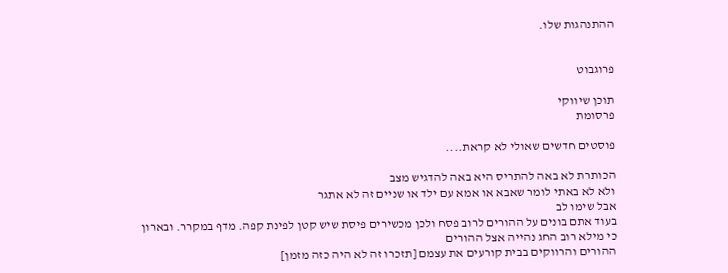ההתנהגות שלו.


פרוגבוט

תוכן שיווקי
פרסומת

פוסטים חדשים שאולי לא קראת....

הכותרת לא באה להתריס היא באה להדגיש מצב
ולא לא באתי לומר שאבא או אמא עם ילד או שניים זה לא אתגר
אבל שימו לב
בעוד אתם בונים על ההורים לרוב פסח ולכן מכשירים פיסת שיש קטן לפינת קפה. מדף במקרר. ובארון
כי מילא רוב החג נהייה אצל ההורים
ההורים והרווקים בבית קורעים את עצמם [תזכרו זה לא היה כזה מזמן]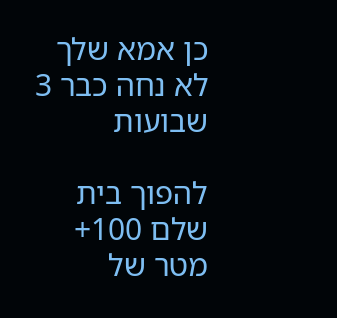כן אמא שלך לא נחה כבר 3 שבועות

להפוך בית שלם 100+ מטר של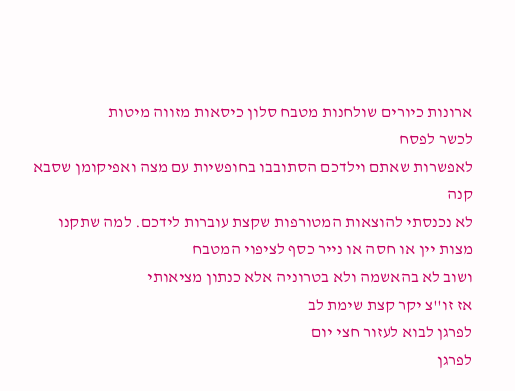ארונות כיורים שולחנות מטבח סלון כיסאות מזווה מיטות
לכשר לפסח
לאפשרות שאתם וילדכם הסתובבו בחופשיות עם מצה ואפיקומן שסבא קנה
לא נכנסתי להוצאות המטורפות שקצת עוברות לידכם. למה שתקנו מצות יין או חסה או נייר כסף לציפוי המטבח
ושוב לא בהאשמה ולא בטרוניה אלא כנתון מציאותי
אז זו''צ יקר קצת שימת לב
לפרגן לבוא לעזור חצי יום
לפרגן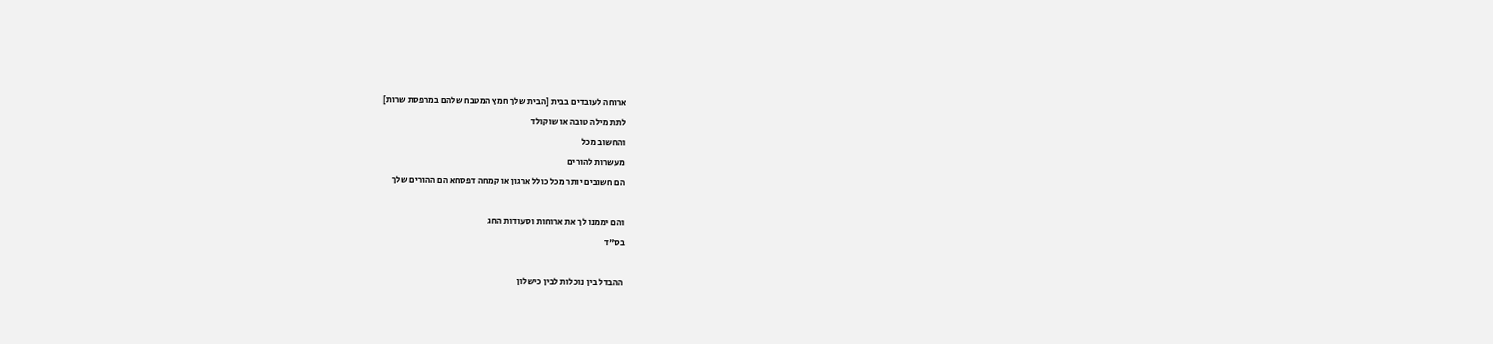ארוחה לעובדים בבית [הבית שלך חמץ המטבח שלהם במרפסת שרות]
לתת מילה טובה או שוקולד
והחשוב מכל
מעשרות להורים
הם חשובים יותר מכל כולל ארגון או קמחה דפסחא הם ההורים שלך

והם יממנו לך את ארוחות וסעודות החג
בס"ד

ההבדל בין נוכלות לבין כישלון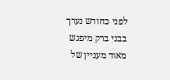לפני כחודש נערך בבני ברק מיפגש מאוד מעניין של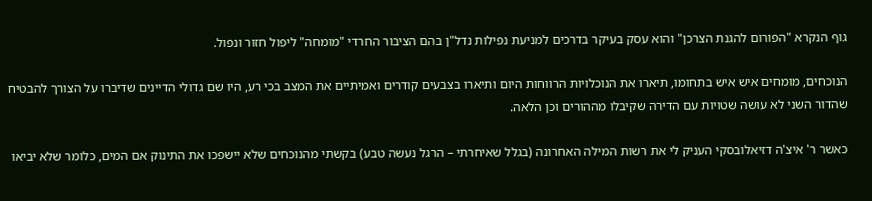גוף הנקרא "הפורום להגנת הצרכן" והוא עסק בעיקר בדרכים למניעת נפילות נדל"ן בהם הציבור החרדי "מומחה" ליפול חזור ונפול.

הנוכחים, מומחים איש איש בתחומו, תיארו את הנוכלויות הרווחות היום ותיארו בצבעים קודרים ואמיתיים את המצב בכי רע, היו שם גדולי הדיינים שדיברו על הצורך להבטיח שהדור השני לא עושה שטויות עם הדירה שקיבלו מההורים וכן הלאה.

כאשר ר' איצ'ה דזיאלובסקי העניק לי את רשות המילה האחרונה (בגלל שאיחרתי – הרגל נעשה טבע) בקשתי מהנוכחים שלא יישפכו את התינוק אם המים, כלומר שלא יביאו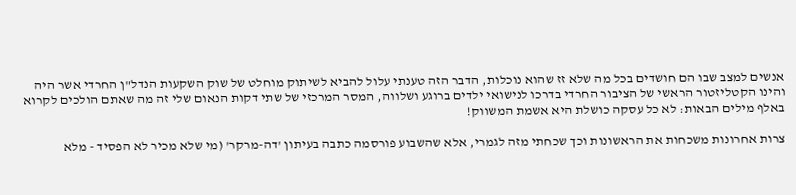אנשים למצב שבו הם חושדים בכל מה שלא זז שהוא נוכלות, הדבר הזה טענתי עלול להביא לשיתוק מוחלט של שוק השקעות הנדל"ן החרדי אשר היה והינו הקטליזטור הראשי של הציבור החרדי בדרכו לנישואי ילדים ברוגע ושלווה, המסר המרכזי של שתי דקות הנאום שלי זה מה שאתם הולכים לקרוא באלף מילים הבאות: לא כל עסקה כושלת היא אשמת המשווק!

צרות אחרונות משכחות את הראשונות וכך שכחתי מזה לגמרי, אלא שהשבוע פורסמה כתבה בעיתון 'דה-מרקר' (מי שלא מכיר לא הפסיד - מלא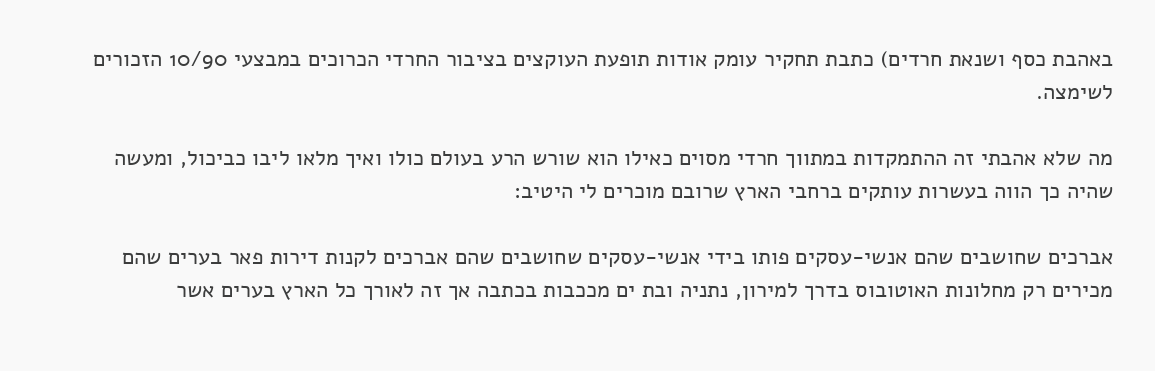באהבת כסף ושנאת חרדים) כתבת תחקיר עומק אודות תופעת העוקצים בציבור החרדי הכרוכים במבצעי 10/90 הזכורים לשימצה.

מה שלא אהבתי זה ההתמקדות במתווך חרדי מסוים כאילו הוא שורש הרע בעולם כולו ואיך מלאו ליבו כביכול, ומעשה שהיה כך הווה בעשרות עותקים ברחבי הארץ שרובם מוכרים לי היטיב:

אברכים שחושבים שהם אנשי-עסקים פותו בידי אנשי-עסקים שחושבים שהם אברכים לקנות דירות פאר בערים שהם מכירים רק מחלונות האוטובוס בדרך למירון, נתניה ובת ים מככבות בכתבה אך זה לאורך כל הארץ בערים אשר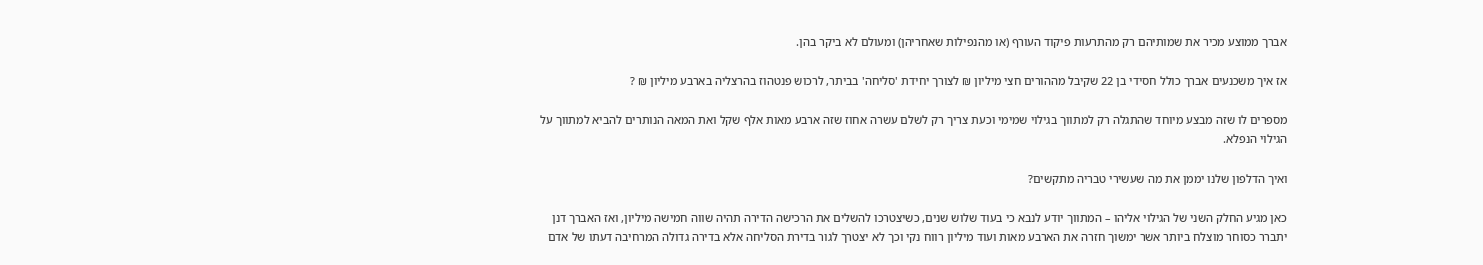אברך ממוצע מכיר את שמותיהם רק מהתרעות פיקוד העורף (או מהנפילות שאחריהן) ומעולם לא ביקר בהן.

אז איך משכנעים אברך כולל חסידי בן 22 שקיבל מההורים חצי מיליון ₪ לצורך יחידת 'סליחה' בביתר, לרכוש פנטהוז בהרצליה בארבע מיליון ₪ ?

מספרים לו שזה מבצע מיוחד שהתגלה רק למתווך בגילוי שמימי וכעת צריך רק לשלם עשרה אחוז שזה ארבע מאות אלף שקל ואת המאה הנותרים להביא למתווך על הגילוי הנפלא.

ואיך הדלפון שלנו יממן את מה שעשירי טבריה מתקשים?

כאן מגיע החלק השני של הגילוי אליהו – המתווך יודע לנבא כי בעוד שלוש שנים, כשיצטרכו להשלים את הרכישה הדירה תהיה שווה חמישה מיליון, ואז האברך דנן יתברר כסוחר מוצלח ביותר אשר ימשוך חזרה את הארבע מאות ועוד מיליון רווח נקי וכך לא יצטרך לגור בדירת הסליחה אלא בדירה גדולה המרחיבה דעתו של אדם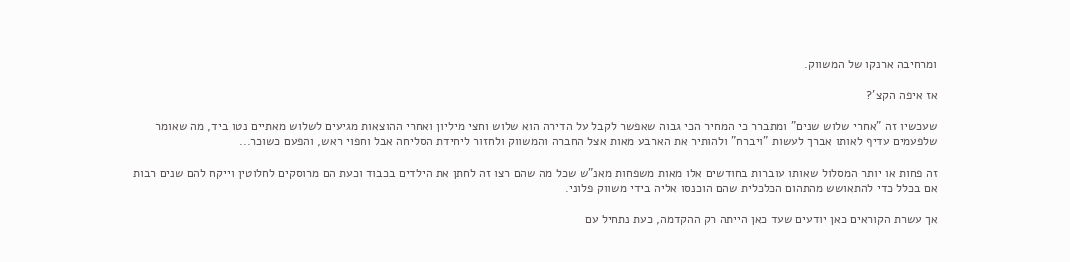ומרחיבה ארנקו של המשווק.

אז איפה הקצ'?

שעכשיו זה "אחרי שלוש שנים" ומתברר כי המחיר הכי גבוה שאפשר לקבל על הדירה הוא שלוש וחצי מיליון ואחרי ההוצאות מגיעים לשלוש מאתיים נטו ביד, מה שאומר שלפעמים עדיף לאותו אברך לעשות "ויברח" ולהותיר את הארבע מאות אצל החברה והמשווק ולחזור ליחידת הסליחה אבל וחפוי ראש, והפעם כשוכר...

זה פחות או יותר המסלול שאותו עוברות בחודשים אלו מאות משפחות מאנ"ש שכל מה שהם רצו זה לחתן את הילדים בכבוד וכעת הם מרוסקים לחלוטין וייקח להם שנים רבות אם בכלל כדי להתאושש מהתהום הכלכלית שהם הוכנסו אליה בידי משווק פלוני.

אך עשרת הקוראים כאן יודעים שעד כאן הייתה רק ההקדמה, כעת נתחיל עם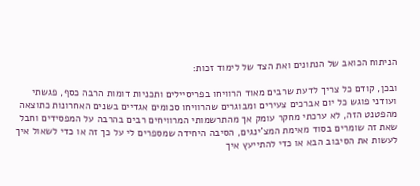הניתוח הכואב של הנתונים ואת הצד של לימוד זכות:

ובכן, קודם כל צריך לדעת שרבים מאוד הרוויחו בפריסיילים ותכניות דומות הרבה כסף, פגשתי ועודני פוגש כל יום אברכים צעירים ומבוגרים שהרוויחו סכומים אגדיים בשנים האחרונות כתוצאה מהפטנט הזה, לא ערכתי מחקר עומק אך מהתרשמותי המרוויחים רבים בהרבה על המפסידים וחבל שאת זה שומרים בסוד מאימת המצ'ינגים, הסיבה היחידה שמספרים לי על כך זה או כדי לשאול איך לעשות את הסיבוב הבא או כדי להתייעץ איך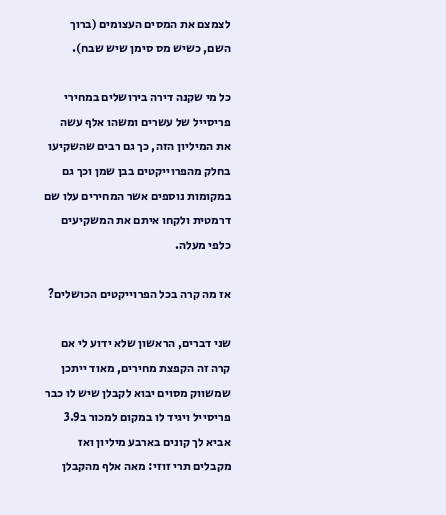לצמצם את המסים העצומים (ברוך השם, כשיש מס סימן שיש שבח).

כל מי שקנה דירה בירושלים במחירי פריסייל של עשרים ומשהו אלף עשה את המיליון הזה, כך גם רבים שהשקיעו בחלק מהפרוייקטים בבן שמן וכך גם במקומות נוספים אשר המחירים עלו שם דרמטית ולקחו איתם את המשקיעים כלפי מעלה.

אז מה קרה בכל הפרוייקטים הכושלים?

שני דברים, הראשון שלא ידוע לי אם קרה זה הקפצת מחירים, מאוד ייתכן שמשווק מסוים יבוא לקבלן שיש לו כבר פריסייל ויגיד לו במקום למכור ב3.9 אביא לך קונים בארבע מיליון ואז מקבלים תרי זוזי: מאה אלף מהקבלן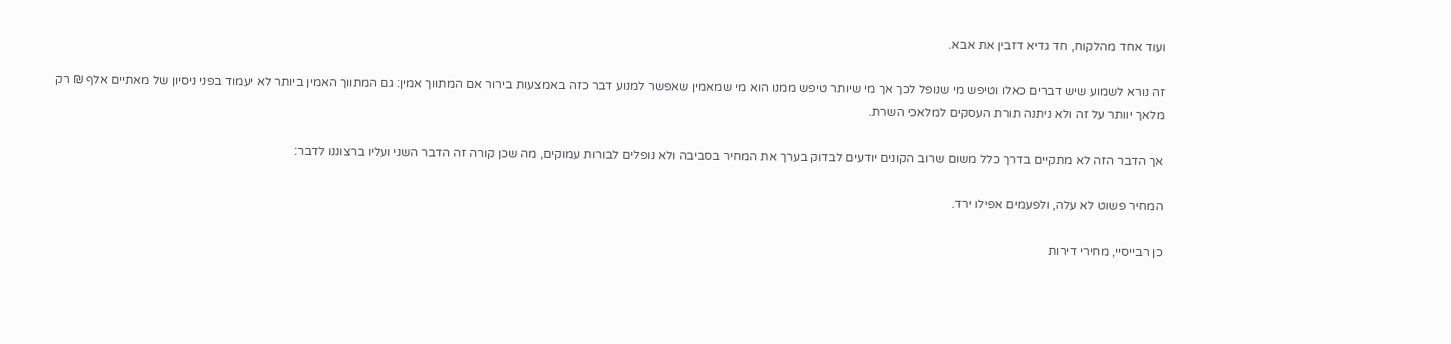ועוד אחד מהלקוח, חד גדיא דזבין את אבא.

זה נורא לשמוע שיש דברים כאלו וטיפש מי שנופל לכך אך מי שיותר טיפש ממנו הוא מי שמאמין שאפשר למנוע דבר כזה באמצעות בירור אם המתווך אמין: גם המתווך האמין ביותר לא יעמוד בפני ניסיון של מאתיים אלף ₪ רק מלאך יוותר על זה ולא ניתנה תורת העסקים למלאכי השרת.

אך הדבר הזה לא מתקיים בדרך כלל משום שרוב הקונים יודעים לבדוק בערך את המחיר בסביבה ולא נופלים לבורות עמוקים, מה שכן קורה זה הדבר השני ועליו ברצוננו לדבר:

המחיר פשוט לא עלה, ולפעמים אפילו ירד.

כן רבייסיי, מחירי דירות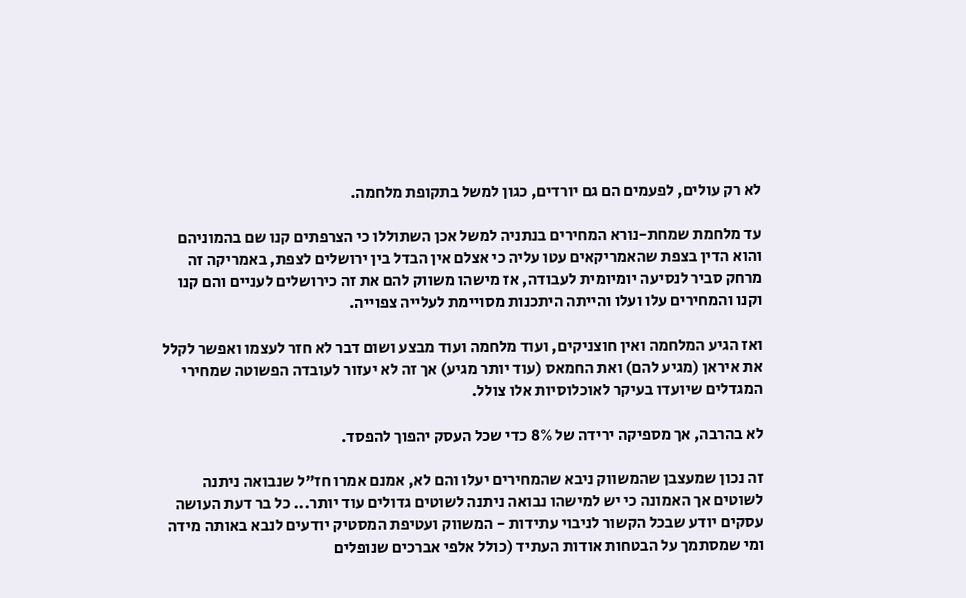לא רק עולים, לפעמים הם גם יורדים, כגון למשל בתקופת מלחמה.

עד מלחמת שמחת-נורא המחירים בנתניה למשל אכן השתוללו כי הצרפתים קנו שם בהמוניהם והוא הדין בצפת שהאמריקאים עטו עליה כי אצלם אין הבדל בין ירושלים לצפת, באמריקה זה מרחק סביר לנסיעה יומיומית לעבודה, אז מישהו משווק להם את זה כירושלים לעניים והם קנו וקנו והמחירים עלו ועלו והייתה היתכנות מסויימת לעלייה צפוייה.

ואז הגיע המלחמה ואין חוצניקים, ועוד מלחמה ועוד מבצע ושום דבר לא חזר לעצמו ואפשר לקלל את איראן (מגיע להם) ואת החמאס (עוד יותר מגיע) אך זה לא יעזור לעובדה הפשוטה שמחירי המגדלים שיועדו בעיקר לאוכלוסיות אלו צולל.

לא בהרבה, אך מספיקה ירידה של 8% כדי שכל העסק יהפוך להפסד.

זה נכון שמעצבן שהמשווק ניבא שהמחירים יעלו והם לא, אמנם אמרו חז"ל שנבואה ניתנה לשוטים אך האמונה כי יש למישהו נבואה ניתנה לשוטים גדולים עוד יותר... כל בר דעת העושה עסקים יודע שבכל הקשור לניבוי עתידות - המשווק ועטיפת המסטיק יודעים לנבא באותה מידה ומי שמסתמך על הבטחות אודות העתיד (כולל אלפי אברכים שנופלים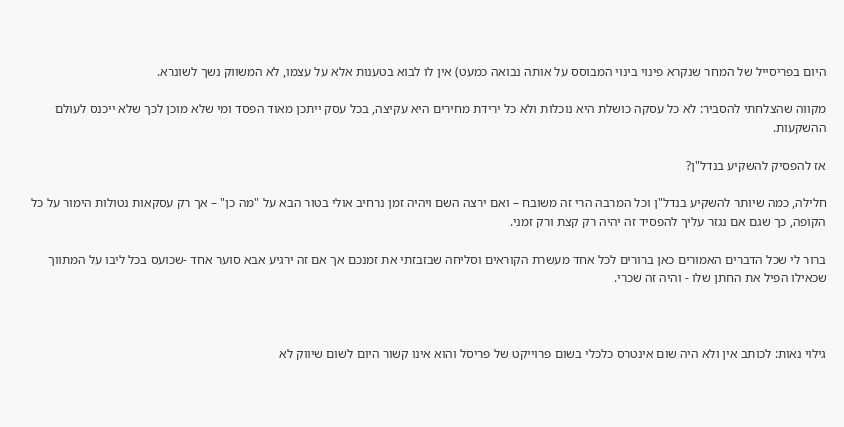היום בפריסייל של המחר שנקרא פינוי בינוי המבוסס על אותה נבואה כמעט) אין לו לבוא בטענות אלא על עצמו, לא המשווק נשך לשונרא.

מקווה שהצלחתי להסביר: לא כל עסקה כושלת היא נוכלות ולא כל ירידת מחירים היא עקיצה, בכל עסק ייתכן מאוד הפסד ומי שלא מוכן לכך שלא ייכנס לעולם ההשקעות.

אז להפסיק להשקיע בנדל"ן?

חלילה, כמה שיותר להשקיע בנדל"ן וכל המרבה הרי זה משובח – ואם ירצה השם ויהיה זמן נרחיב אולי בטור הבא על "מה כן" – אך רק עסקאות נטולות הימור על כל הקופה, כך שגם אם נגזר עליך להפסיד זה יהיה רק קצת ורק זמני.

ברור לי שכל הדברים האמורים כאן ברורים לכל אחד מעשרת הקוראים וסליחה שבזבזתי את זמנכם אך אם זה ירגיע אבא סוער אחד -שכועס בכל ליבו על המתווך שכאילו הפיל את החתן שלו - והיה זה שכרי.



גילוי נאות: לכותב אין ולא היה שום אינטרס כלכלי בשום פרוייקט של פריסל והוא אינו קשור היום לשום שיווק לא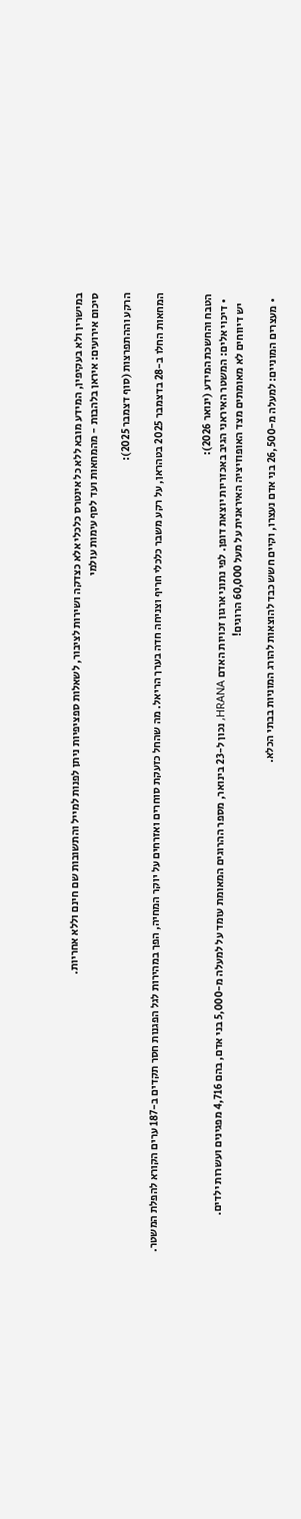במישרין ולא בעקיפין, המידע מובא ללא כל אינטרס כלכלי אלא כצדקה ושירות לציבור, לשאלות ספציפיות ניתן לפנות למייל והתשובות שם חינם וללא אחריות.
סיכום אירועים: איראן בלהבות - מהמחאות ועד לסף עימות עולמי

הרקע וההתפרצות (סוף דצמבר 2025):

המחאות החלו ב-28 בדצמבר 2025 בטהראן, על רקע משבר כלכלי חריף וצניחה חדה בערך הריאל. מה שהחל כזעקת סוחרים ואזרחים על יוקר המחיה, הפך במהירות לגל הפגנות חסר תקדים ב-187 ערים הקורא להפלת המשטר.


הטבח והחשכת המידע (ינואר 2026):
  • דיכוי אלים: המשטר האיראני הגיב באכזריות יוצאת דופן. לפי נתוני ארגון זכויות האדם HRANA, נכון ל-23 בינואר, מספר ההרוגים המאומת עומד על למעלה מ-5,000 בני אדם, בהם 4,716 מפגינים ועשרות ילדים.
    יש דיווחים לא מאומתים מצד האופוזיציה האיראנית על מעל 60,000 הרוגים!

  • מעצרים המוניים: למעלה מ-26,500 בני אדם נעצרו, וקיים חשש כבד להוצאות להורג המוניות בבתי הכלא.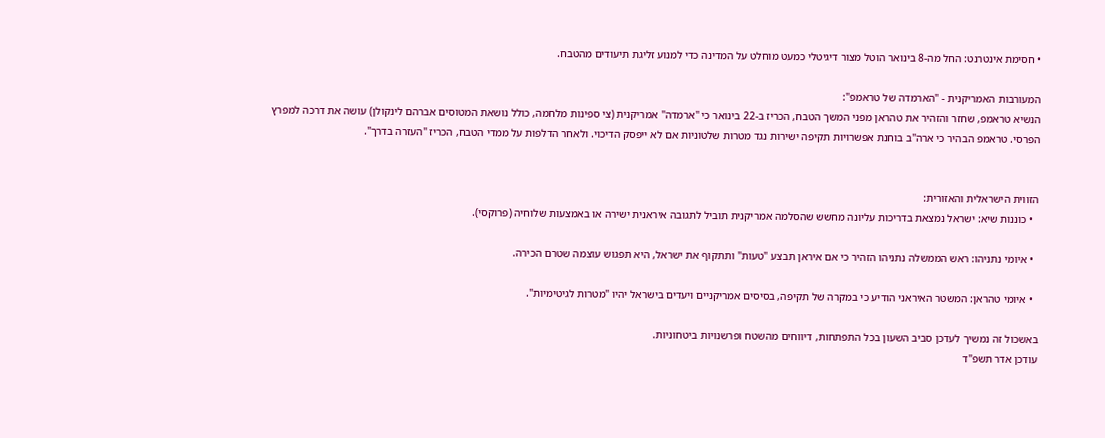• חסימת אינטרנט: החל מה-8 בינואר הוטל מצור דיגיטלי כמעט מוחלט על המדינה כדי למנוע זליגת תיעודים מהטבח.

המעורבות האמריקנית - "הארמדה של טראמפ":
הנשיא טראמפ, שחזר והזהיר את טהראן מפני המשך הטבח, הכריז ב-22 בינואר כי "ארמדה" אמריקנית (צי ספינות מלחמה, כולל נושאת המטוסים אברהם לינקולן) עושה את דרכה למפרץ הפרסי. טראמפ הבהיר כי ארה"ב בוחנת אפשרויות תקיפה ישירות נגד מטרות שלטוניות אם לא ייפסק הדיכוי. ולאחר הדלפות על ממדי הטבח, הכריז "העזרה בדרך".


הזווית הישראלית והאזורית:
  • כוננות שיא: ישראל נמצאת בדריכות עליונה מחשש שהסלמה אמריקנית תוביל לתגובה איראנית ישירה או באמצעות שלוחיה (פרוקסי).

  • איומי נתניהו: ראש הממשלה נתניהו הזהיר כי אם איראן תבצע "טעות" ותתקוף את ישראל, היא תפגוש עוצמה שטרם הכירה.

  • איומי טהראן: המשטר האיראני הודיע כי במקרה של תקיפה, בסיסים אמריקניים ויעדים בישראל יהיו "מטרות לגיטימיות".

באשכול זה נמשיך לעדכן סביב השעון בכל התפתחות, דיווחים מהשטח ופרשנויות ביטחוניות.
עודכן אדר תשפ"ד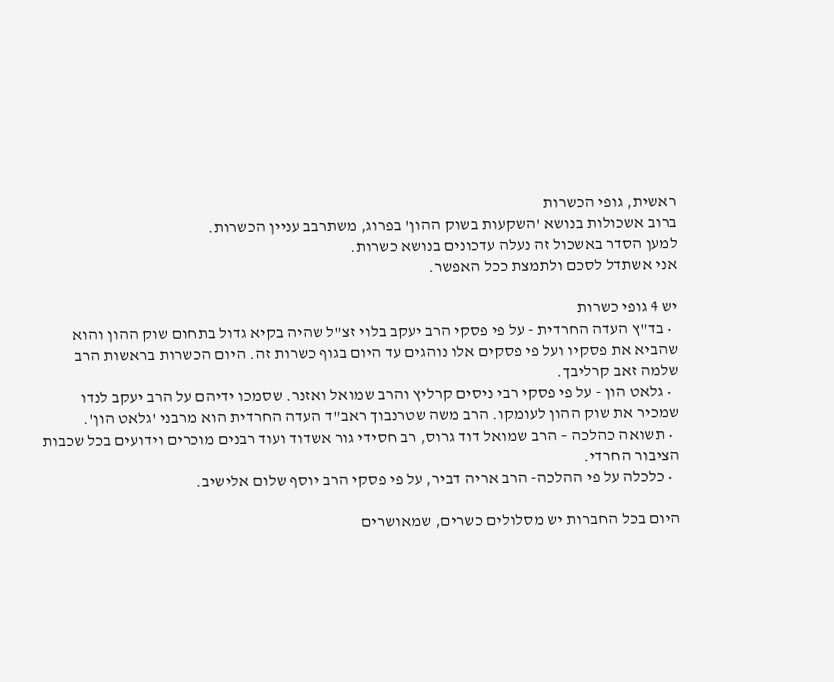ראשית, גופי הכשרות
ברוב אשכולות בנושא 'השקעות בשוק ההון' בפרוג, משתרבב עניין הכשרות.
למען הסדר באשכול זה נעלה עדכונים בנושא כשרות.
אני אשתדל לסכם ולתמצת ככל האפשר.

יש 4 גופי כשרות
  • בד"ץ העדה החרדית - על פי פסקי הרב יעקב בלוי זצ"ל שהיה בקיא גדול בתחום שוק ההון והוא שהביא את פסקיו ועל פי פסקים אלו נוהגים עד היום בגוף כשרות זה. היום הכשרות בראשות הרב שלמה זאב קרליבך.
  • גלאט הון - על פי פסקי רבי ניסים קרליץ והרב שמואל ואזנר. שסמכו ידיהם על הרב יעקב לנדו שמכיר את שוק ההון לעומקו. הרב משה שטרנבוך ראב"ד העדה החרדית הוא מרבני 'גלאט הון'.
  • תשואה כהלכה – הרב שמואל דוד גרוס, רב חסידי גור אשדוד ועוד רבנים מוכרים וידועים בכל שכבות הציבור החרדי.
  • כלכלה על פי ההלכה- הרב אריה דביר, על פי פסקי הרב יוסף שלום אלישיב.

היום בכל החברות יש מסלולים כשרים, שמאושרים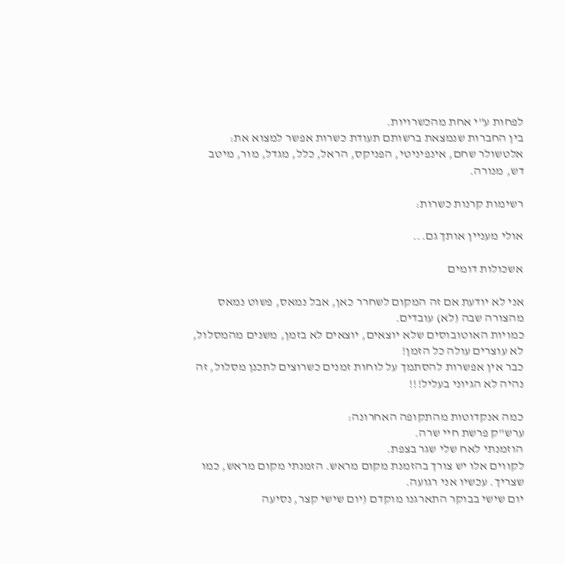לפחות ע"י אחת מהכשרויות.
בין החברות שנמצאת ברשותם תעודת כשרות אפשר למצוא את:
אלטשולר שחם, אינפיניטי, הפניקס, הראל, כלל, מגדל, מור, מיטב דש, מנורה.

רשימות קרנות כשרות:

אולי מעניין אותך גם...

אשכולות דומים

אני לא יודעת אם זה המקום לשחרר כאן, אבל נמאס, פשוט נמאס מהצורה שבה (לא) עובדים.
כמויות האוטובוסים שלא יוצאים, יוצאים לא בזמן, משנים מהמסלול, לא עוצרים עולה כל הזמן!
כבר אין אפשרות להסתמך על לוחות זמנים כשרוצים לתכנן מסלול, זה נהיה לא הגיוני בעליל!!!

כמה אנקדוטות מהתקופה האחרונה:
ערש"ק פרשת חיי שרה.
הוזמנתי לאח שלי שגר בצפת.
לקווים אלו יש צורך בהזמנת מקום מראש. הזמנתי מקום מראש, כמו שצריך. עכשיו אני רגועה.
יום שישי בבוקר התארגנו מוקדם (יום שישי קצר, נסיעה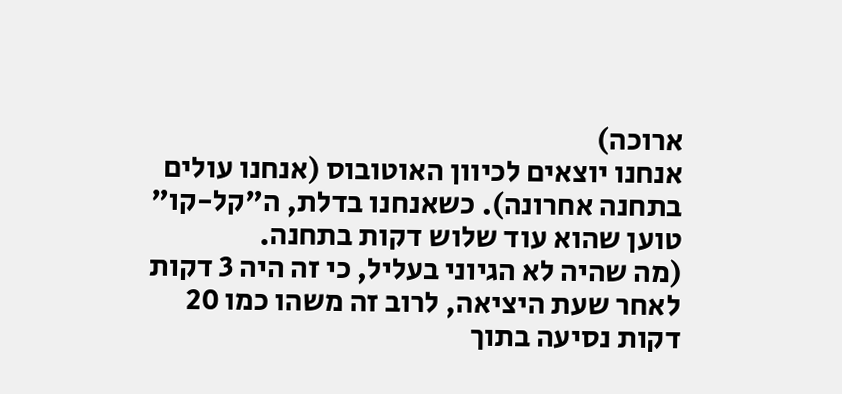ארוכה)
אנחנו יוצאים לכיוון האוטובוס (אנחנו עולים בתחנה אחרונה). כשאנחנו בדלת, ה"קל-קו" טוען שהוא עוד שלוש דקות בתחנה.
(מה שהיה לא הגיוני בעליל, כי זה היה 3 דקות לאחר שעת היציאה, לרוב זה משהו כמו 20 דקות נסיעה בתוך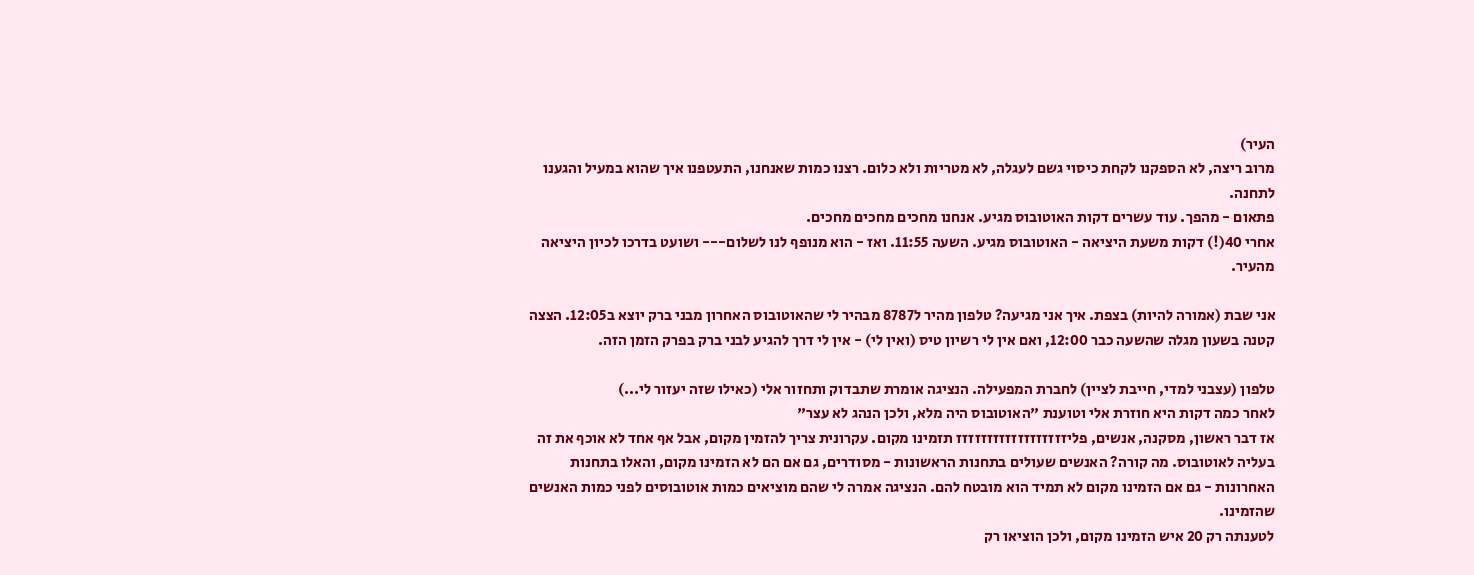העיר)
מרוב ריצה, לא הספקנו לקחת כיסוי גשם לעגלה, לא מטריות ולא כלום. רצנו כמות שאנחנו, התעטפנו איך שהוא במעיל והגענו לתחנה.
פתאום - מהפך. עוד עשרים דקות האוטובוס מגיע. אנחנו מחכים מחכים מחכים.
אחרי 40(!) דקות משעת היציאה - האוטובוס מגיע. השעה 11:55. ואז - הוא מנופף לנו לשלום--- ושועט בדרכו לכיון היציאה מהעיר.

אני שבת (אמורה להיות) בצפת. איך אני מגיעה? טלפון מהיר ל8787 מבהיר לי שהאוטובוס האחרון מבני ברק יוצא ב12:05. הצצה קטנה בשעון מגלה שהשעה כבר 12:00, ואם אין לי רשיון טיס (ואין לי) - אין לי דרך להגיע לבני ברק בפרק הזמן הזה.

טלפון (עצבני למדי, חייבת לציין) לחברת המפעילה. הנציגה אומרת שתבדוק ותחזור אלי (כאילו שזה יעזור לי...)
לאחר כמה דקות היא חוזרת אלי וטוענת "האוטובוס היה מלא, ולכן הנהג לא עצר"
אז דבר ראשון, מסקנה, אנשים, פליזזזזזזזזזזזזזזזזזז תזמינו מקום. עקרונית צריך להזמין מקום, אבל אף אחד לא אוכף את זה בעליה לאוטובוס. מה קורה? האנשים שעולים בתחנות הראשונות - מסודרים, גם אם הם לא הזמינו מקום, והאלו בתחנות האחרונות - גם אם הזמינו מקום לא תמיד הוא מובטח להם. הנציגה אמרה לי שהם מוציאים כמות אוטובוסים לפני כמות האנשים שהזמינו.
לטענתה רק 20 איש הזמינו מקום, ולכן הוציאו רק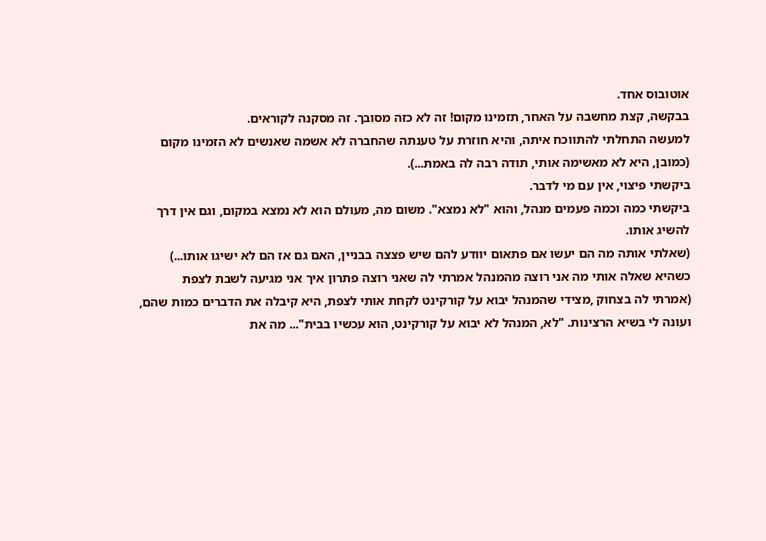אוטובוס אחד.
בבקשה, קצת מחשבה על האחר, תזמינו מקום! זה לא כזה מסובך. זה מסקנה לקוראים.
למעשה התחלתי להתווכח איתה, והיא חוזרת על טענתה שהחברה לא אשמה שאנשים לא הזמינו מקום (כמובן, היא לא מאשימה אותי, תודה רבה לה באמת...).
ביקשתי פיצוי, אין עם מי לדבר.
ביקשתי כמה וכמה פעמים מנהל, והוא "לא נמצא". משום מה, מעולם הוא לא נמצא במקום, וגם אין דרך להשיג אותו.
(שאלתי אותה מה הם יעשו אם פתאום יוודע להם שיש פצצה בבניין, האם גם אז הם לא ישיגו אותו...)
כשהיא שאלה אותי מה אני רוצה מהמנהל אמרתי לה שאני רוצה פתרון איך אני מגיעה לשבת לצפת
(אמרתי לה בצחוק ,מצידי שהמנהל יבוא על קורקינט לקחת אותי לצפת, היא קיבלה את הדברים כמות שהם, ועונה לי בשיא הרצינות. "לא, המנהל לא יבוא על קורקינט, הוא עכשיו בבית"... מה את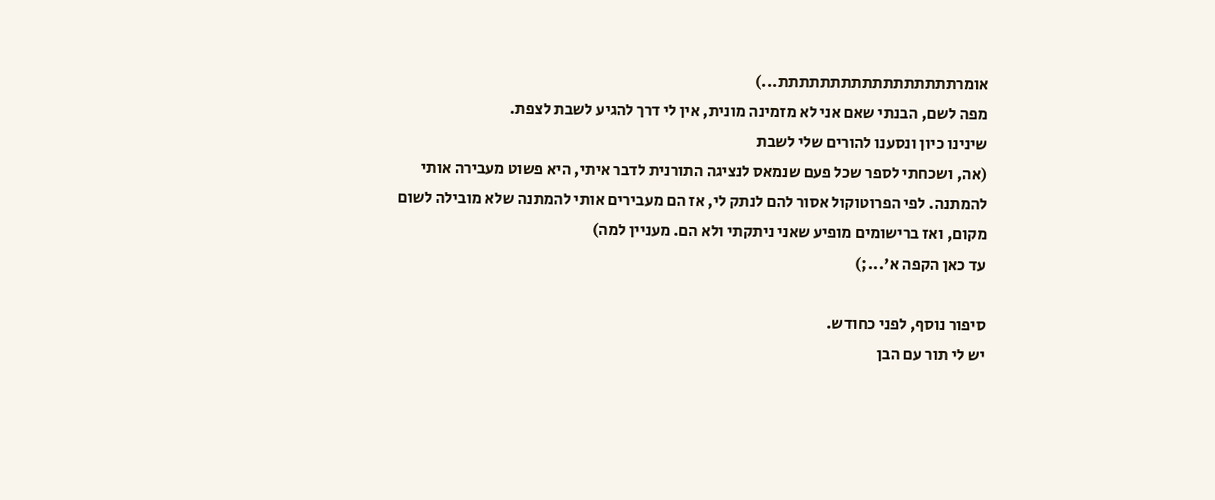אומרתתתתתתתתתתתתתתתתת...)
מפה לשם, הבנתי שאם אני לא מזמינה מונית, אין לי דרך להגיע לשבת לצפת.
שינינו כיון ונסענו להורים שלי לשבת
(אה, ושכחתי לספר שכל פעם שנמאס לנציגה התורנית לדבר איתי, היא פשוט מעבירה אותי להמתנה. לפי הפרוטוקול אסור להם לנתק לי, אז הם מעבירים אותי להמתנה שלא מובילה לשום מקום, ואז ברישומים מופיע שאני ניתקתי ולא הם. מעניין למה)
עד כאן הקפה א'...;)

סיפור נוסף, לפני כחודש.
יש לי תור עם הבן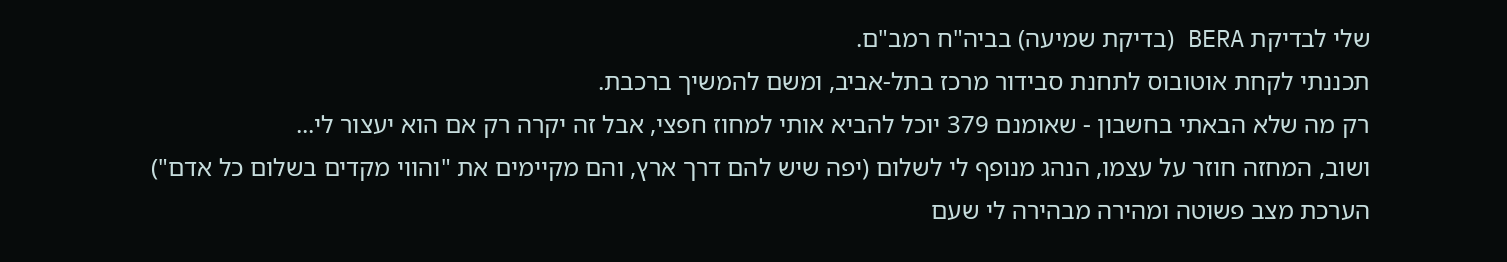שלי לבדיקת BERA (בדיקת שמיעה) בביה"ח רמב"ם.
תכננתי לקחת אוטובוס לתחנת סבידור מרכז בתל-אביב, ומשם להמשיך ברכבת.
רק מה שלא הבאתי בחשבון - שאומנם 379 יוכל להביא אותי למחוז חפצי, אבל זה יקרה רק אם הוא יעצור לי...
ושוב, המחזה חוזר על עצמו, הנהג מנופף לי לשלום (יפה שיש להם דרך ארץ, והם מקיימים את "והווי מקדים בשלום כל אדם")
הערכת מצב פשוטה ומהירה מבהירה לי שעם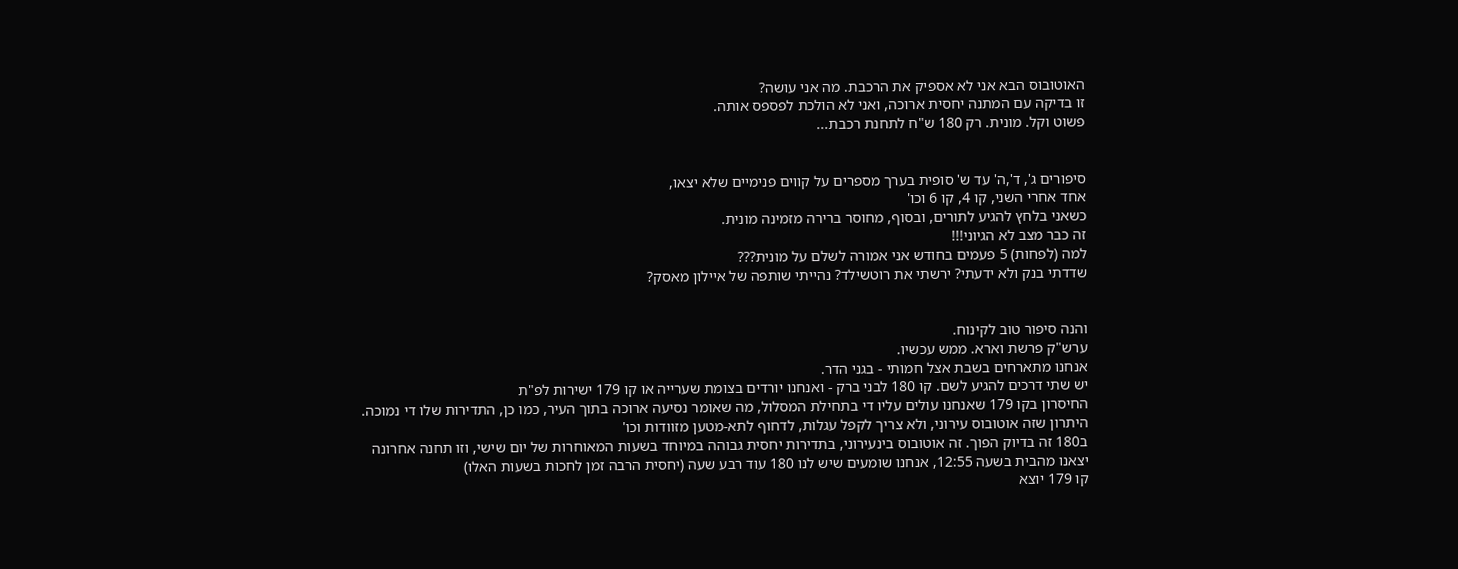האוטובוס הבא אני לא אספיק את הרכבת. מה אני עושה?
זו בדיקה עם המתנה יחסית ארוכה, ואני לא הולכת לפספס אותה.
פשוט וקל. מונית. רק 180 ש"ח לתחנת רכבת...


סיפורים ג', ד',ה' עד ש' סופית בערך מספרים על קווים פנימיים שלא יצאו,
אחד אחרי השני, קו 4, קו 6 וכו'
כשאני בלחץ להגיע לתורים, ובסוף, מחוסר ברירה מזמינה מונית.
זה כבר מצב לא הגיוני!!!
למה (לפחות) 5 פעמים בחודש אני אמורה לשלם על מונית???
שדדתי בנק ולא ידעתי? ירשתי את רוטשילד? נהייתי שותפה של איילון מאסק?


והנה סיפור טוב לקינוח.
ערש"ק פרשת וארא. ממש עכשיו.
אנחנו מתארחים בשבת אצל חמותי - בגני הדר.
יש שתי דרכים להגיע לשם. קו 180 לבני ברק - ואנחנו יורדים בצומת שערייה או קו 179 ישירות לפ"ת
החיסרון בקו 179 שאנחנו עולים עליו די בתחילת המסלול, מה שאומר נסיעה ארוכה בתוך העיר, כמו כן, התדירות שלו די נמוכה.
היתרון שזה אוטובוס עירוני, ולא צריך לקפל עגלות, לדחוף לתא-מטען מזוודות וכו'
ב180 זה בדיוק הפוך. זה אוטובוס בינעירוני, בתדירות יחסית גבוהה במיוחד בשעות המאוחרות של יום שישי, וזו תחנה אחרונה
יצאנו מהבית בשעה 12:55, אנחנו שומעים שיש לנו 180 עוד רבע שעה (יחסית הרבה זמן לחכות בשעות האלו)
קו 179 יוצא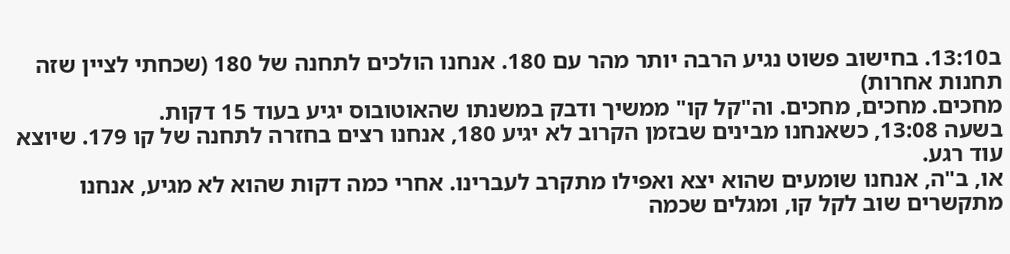ב13:10. בחישוב פשוט נגיע הרבה יותר מהר עם 180. אנחנו הולכים לתחנה של 180 (שכחתי לציין שזה תחנות אחרות)
מחכים. מחכים, מחכים. וה"קל קו" ממשיך ודבק במשנתו שהאוטובוס יגיע בעוד 15 דקות.
בשעה 13:08, כשאנחנו מבינים שבזמן הקרוב לא יגיע 180, אנחנו רצים בחזרה לתחנה של קו 179. שיוצא עוד רגע.
או, ב"ה, אנחנו שומעים שהוא יצא ואפילו מתקרב לעברינו. אחרי כמה דקות שהוא לא מגיע, אנחנו מתקשרים שוב לקל קו, ומגלים שכמה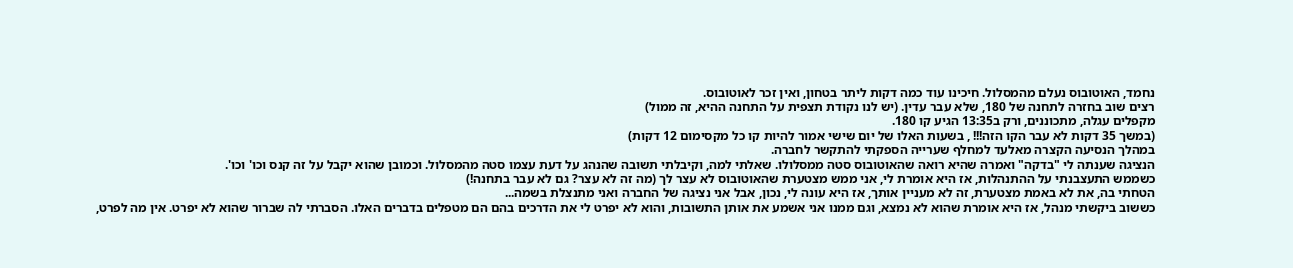נחמד, האוטובוס נעלם מהמסלול. חיכינו עוד כמה דקות ליתר בטחון, ואין זכר לאוטובוס.
רצים שוב בחזרה לתחנה של 180, שלא עבר עדין. (יש לנו נקודת תצפית על התחנה ההיא, זה ממול)
מקפלים עגלה, מתכוננים, ורק ב13:35 הגיע קו 180.
(במשך 35 דקות לא עבר הקו הזה!!! , בשעות האלו של יום שישי אמור להיות קו כל מקסימום 12 דקות)
במהלך הנסיעה הקצרה מאלעד למחלף שערייה הספקתי להתקשר לחברה.
הנציגה שענתה לי "בדקה" ואמרה שהיא רואה שהאוטובוס סטה ממסלולו. שאלתי למה, וקיבלתי תשובה שהנהג על דעת עצמו סטה מהמסלול. וכמובן שהוא יקבל על זה קנס וכו' וכו'.
כשממש התעצבנתי על ההתנהלות, אז היא אומרת לי, אני ממש מצטערת שהאוטובוס לא עצר לך (מה זה לא עצר? גם לא עבר בתחנה!)
הטחתי בה, את לא באמת מצטערת, זה לא מעניין אותך, אז היא עונה לי, נכון, אבל אני נציגה של החברה ואני מתנצלת בשמה...
כששוב ביקשתי מנהל, אז היא אומרת שהוא לא נמצא, וגם ממנו אני אשמע את אותן התשובות, והוא לא יפרט לי את הדרכים בהם הם מטפלים בדברים האלו. הסברתי לה שברור שהוא לא יפרט. אין מה לפרט,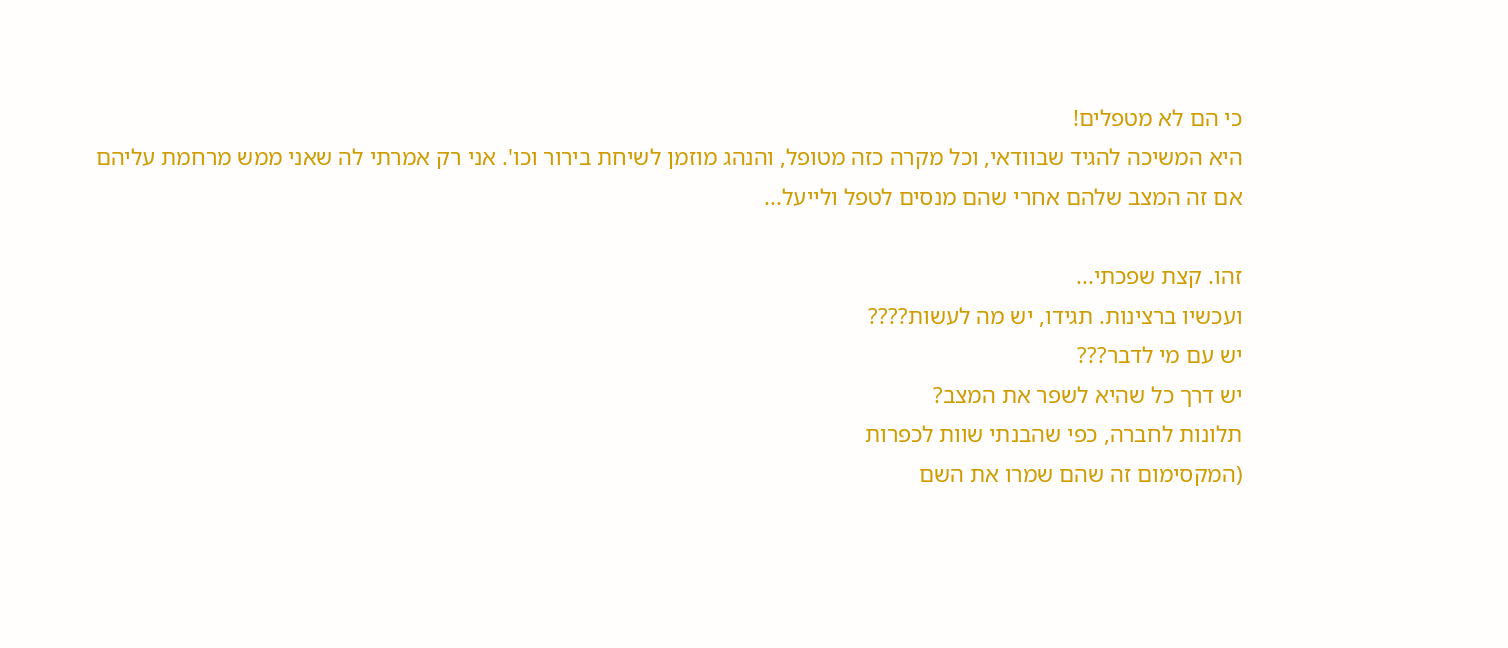כי הם לא מטפלים!
היא המשיכה להגיד שבוודאי, וכל מקרה כזה מטופל, והנהג מוזמן לשיחת בירור וכו'. אני רק אמרתי לה שאני ממש מרחמת עליהם אם זה המצב שלהם אחרי שהם מנסים לטפל ולייעל...

זהו. קצת שפכתי...
ועכשיו ברצינות. תגידו, יש מה לעשות????
יש עם מי לדבר???
יש דרך כל שהיא לשפר את המצב?
תלונות לחברה, כפי שהבנתי שוות לכפרות
(המקסימום זה שהם שמרו את השם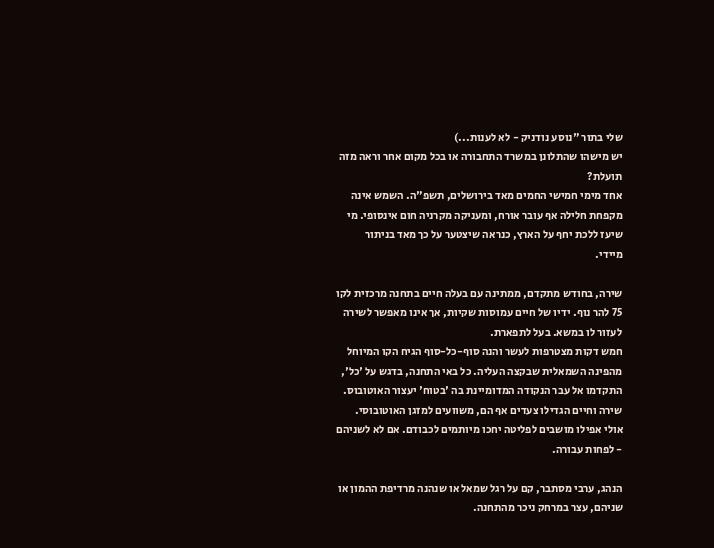שלי בתור "נוסע נודניק - לא לענות...)
יש מישהו שהתלונן במשרד התחבורה או בכל מקום אחר וראה מזה תועלת?
אחד מימי חמישי החמים מאד בירושלים, תשפ"ה. השמש אינה מקפחת חלילה אף עובר אורח, ומעניקה מקרניה חום אינסופי. מי שיעז ללכת יחף על הארץ, כנראה שיצטער על כך מאד בניתור מיידי.

שירה, בחודש מתקדם, ממתינה עם בעלה חיים בתחנה מרכזית לקו 75 להר נוף. ידיו של חיים עמוסות שקיות, אך אינו מאפשר לשירה לעזור לו במשא. בעל לתפארת.
חמש דקות מצטרפות לעשר והנה סוף-כל-סוף הגיח הקו המיוחל מהפינה השמאלית שבקצה העליה. כל באי התחנה, בדגש על 'כל', התקדמו אל עבר הנקודה המדומיינת בה 'בטוח' יעצור האוטובוס. שירה וחיים הגדילו צעדים אף הם, משוועים למזגן האוטובוסי. אולי אפילו מושבים לפליטה יחכו מיותמים לכבודם. אם לא לשניהם - לפחות עבורה.

הנהג, ערבי מסתבר, קם על רגל שמאל או שנהנה מרדיפת ההמון או שניהם, עצר במרחק ניכר מהתחנה.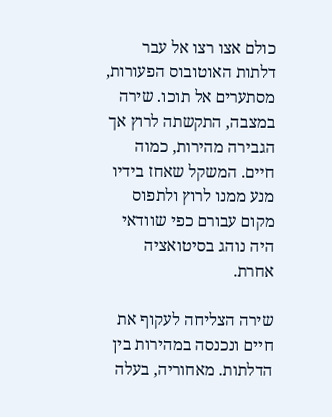כולם אצו רצו אל עבר דלתות האוטובוס הפעורות, מסתערים אל תוכו. שירה במצבה, התקשתה לרוץ אך הגבירה מהירות, כמוה חיים. המשקל שאחז בידיו מנע ממנו לרוץ ולתפוס מקום עבורם כפי שוודאי היה נוהג בסיטואציה אחרת.

שירה הצליחה לעקוף את חיים ונכנסה במהירות בין הדלתות. מאחוריה, בעלה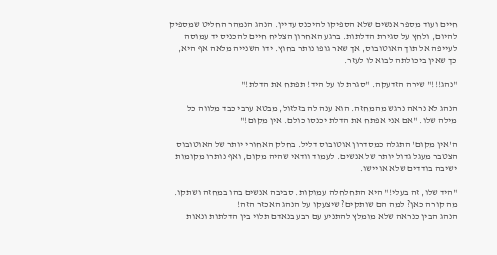חיים ועוד מספר אנשים שלא הספיקו להיכנס עדיין. הנהג הנמהר החליט שמספיק להיום, ולחץ על סגירת הדלתות. ברגע האחרון הצליח חיים להכניס יד עמוסה לעייפה אל תוך האוטובוס, אך שאר גופו נותר בחוץ. ידו השנייה מלאה אף היא, כך שאין ביכולתה לבוא לו לעזר.

"נהג!!!" שירה הזדעקה. "סגרת לו על היד! תפתח את הדלת!"

הנהג לא נראה נרגש מהמחזה. הוא ענה לה בזלזול, מבטא ערבי כבד מלווה כל מילה שלו. "אם אני אפתח את הדלת יכנסו כולם. אין מקום!"

ה'אין מקום' התגלה כמסדרון אוטובוס דליל. בחלק האחורי יותר של האוטובוס הצטבר מעגל גדול יותר של אנשים. לעמוד וודאי שהיה מקום, ואף נותרו מקומות ישיבה בודדים שלא אויישו.

"היד שלו, זה בעלי!" היא התחלחלה עמוקות. סביבה אנשים בהו במחזה ושתקו. מה קורה כאן? למה הם שותקים? שיצעקו על הנהג האכזר הזה!
הנהג הבין כנראה שלא מומלץ להתניע עם רבע בנאדם תלוי בין הדלתות ונאות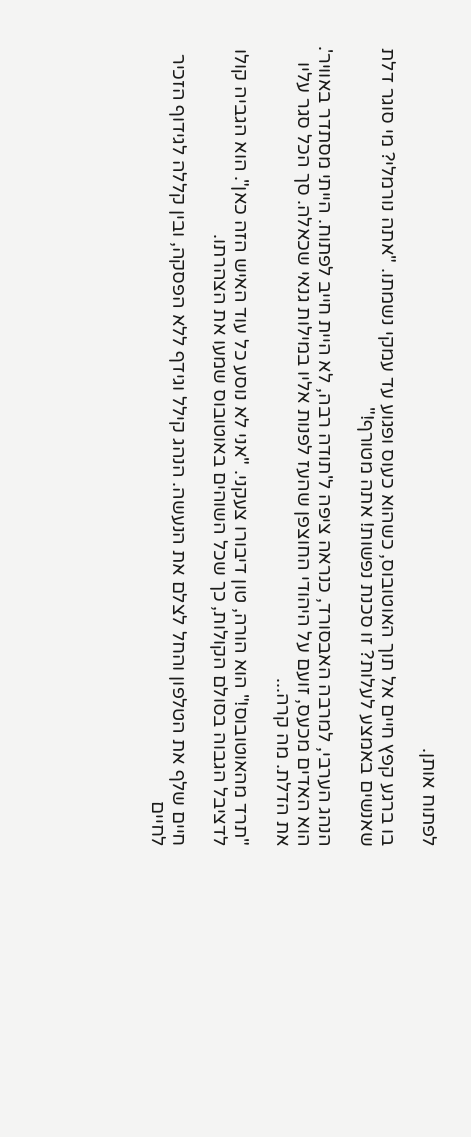לפתוח אותן.

בו ברגע קפץ חיים אל תוך האוטובוס, כשהוא כעוס ופגוע עד עמקי נשמתו. "אתה נורמלי? מי סוגר דלת שאנשים באמצע לעלות? זו סכנת נפשות! אתה מטורף!"

הנהג הערבי, למרבה האבסורד, כנראה ציפה ל'תודה רבה, לא היית חייב לפתוח. הייתי מסתדר באוויר'. הוא האדים מכעס, זועם על היהודי החוצפן שהעז לפנות אליו במילות גנאי שכאלה. סך הכל סגר עליו את הדלת. מה קרה...

"תרד מהאוטובוס!" הוא הורה, טון דיבורו צעקני. "אני לא נוסע כל עוד האיש הזה כאן". הוא הגביה קולו לדציבל הגבוה בסולם הקולות, כך שכל השוהים באוטובוס שמעו את הצהרתו.

חיים שלף את הטלפון והחל לצלם את הנעשה. הנהג קילל וגידף ללא הפסקה, ובין קללה לגידוף הזכיר לחיים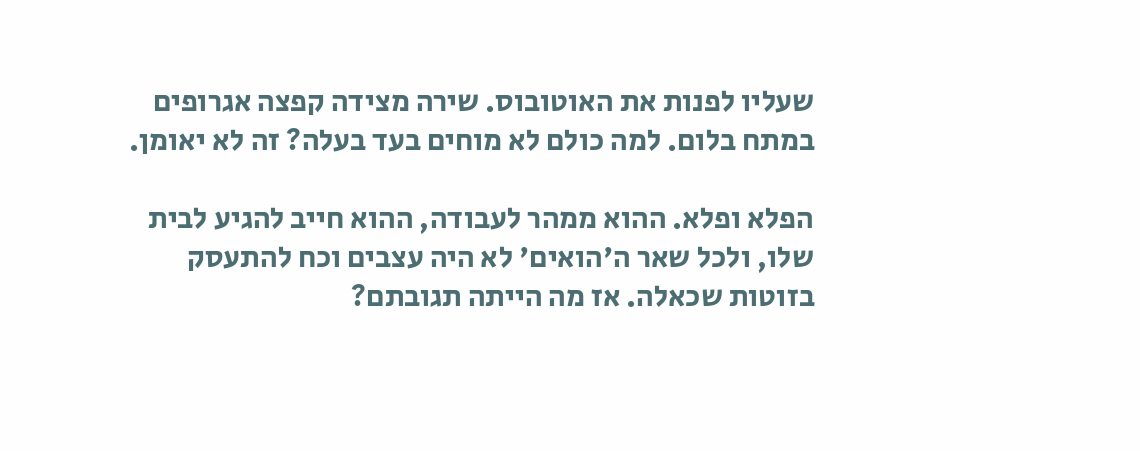שעליו לפנות את האוטובוס. שירה מצידה קפצה אגרופים במתח בלום. למה כולם לא מוחים בעד בעלה? זה לא יאומן.

הפלא ופלא. ההוא ממהר לעבודה, ההוא חייב להגיע לבית שלו, ולכל שאר ה'הואים' לא היה עצבים וכח להתעסק בזוטות שכאלה. אז מה הייתה תגובתם?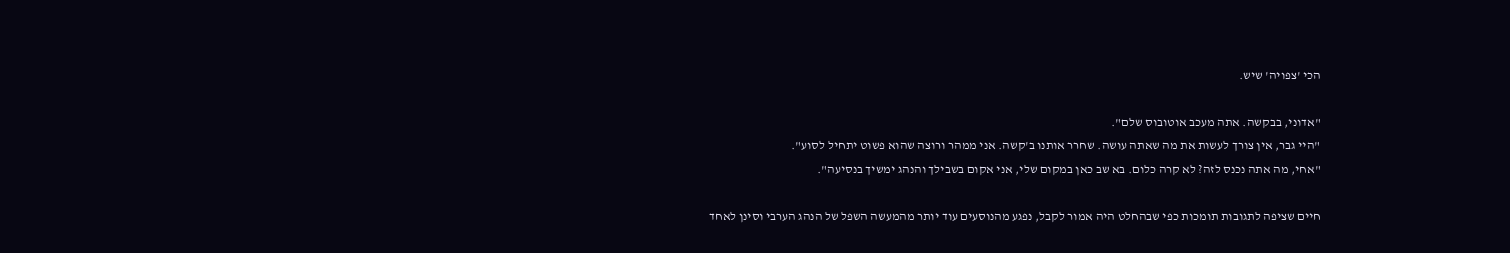הכי 'צפויה' שיש.

"אדוני, בבקשה. אתה מעכב אוטובוס שלם".
"היי גבר, אין צורך לעשות את מה שאתה עושה. שחרר אותנו ב'קשה. אני ממהר ורוצה שהוא פשוט יתחיל לסוע".
"אחי, מה אתה נכנס לזה? לא קרה כלום. בא שב כאן במקום שלי, אני אקום בשבילך והנהג ימשיך בנסיעה".

חיים שציפה לתגובות תומכות כפי שבהחלט היה אמור לקבל, נפגע מהנוסעים עוד יותר מהמעשה השפל של הנהג הערבי וסינן לאחד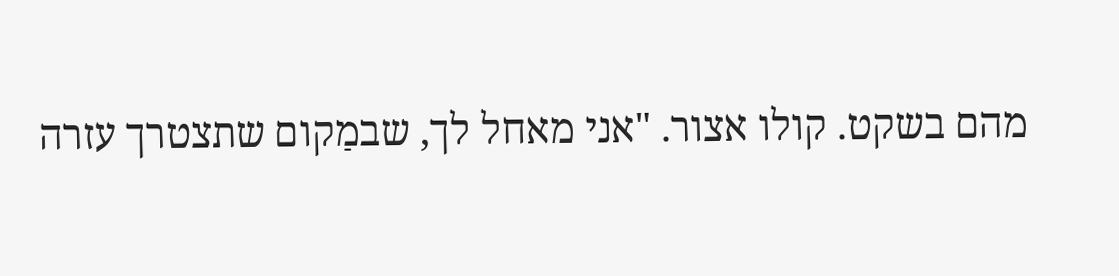מהם בשקט. קולו אצור. "אני מאחל לך, שבמַקום שתצטרך עזרה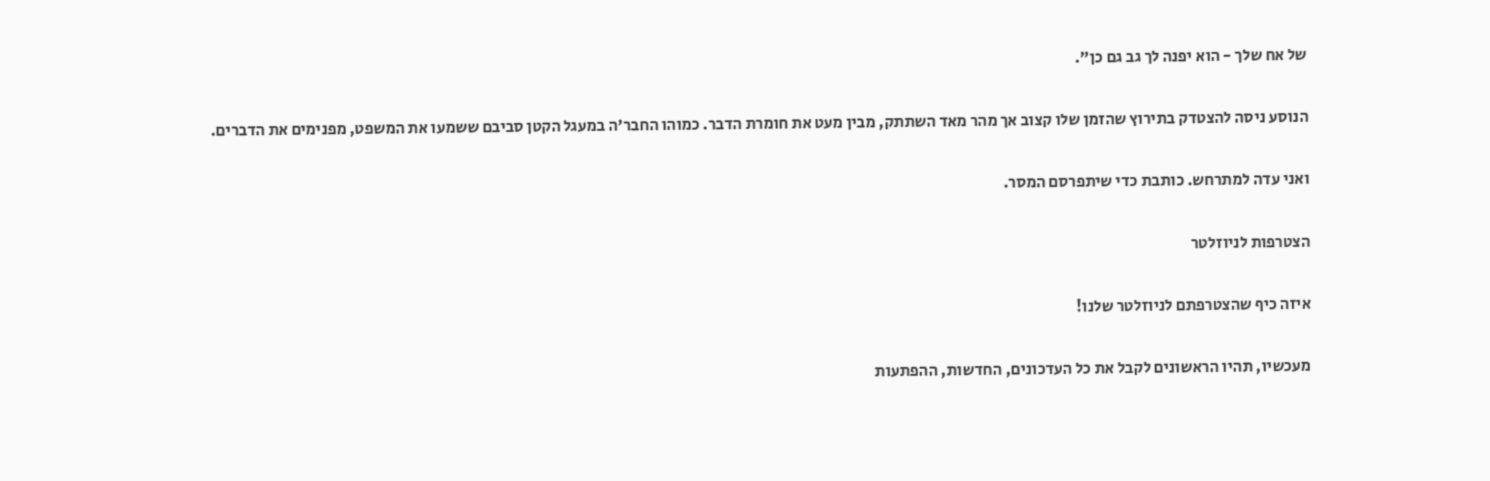של אח שלך - הוא יפנה לך גב גם כן".

הנוסע ניסה להצטדק בתירוץ שהזמן שלו קצוב אך מהר מאד השתתק, מבין מעט את חומרת הדבר. כמוהו החבר'ה במעגל הקטן סביבם ששמעו את המשפט, מפנימים את הדברים.

ואני עדה למתרחש. כותבת כדי שיתפרסם המסר.

הצטרפות לניוזלטר

איזה כיף שהצטרפתם לניוזלטר שלנו!

מעכשיו, תהיו הראשונים לקבל את כל העדכונים, החדשות, ההפתעות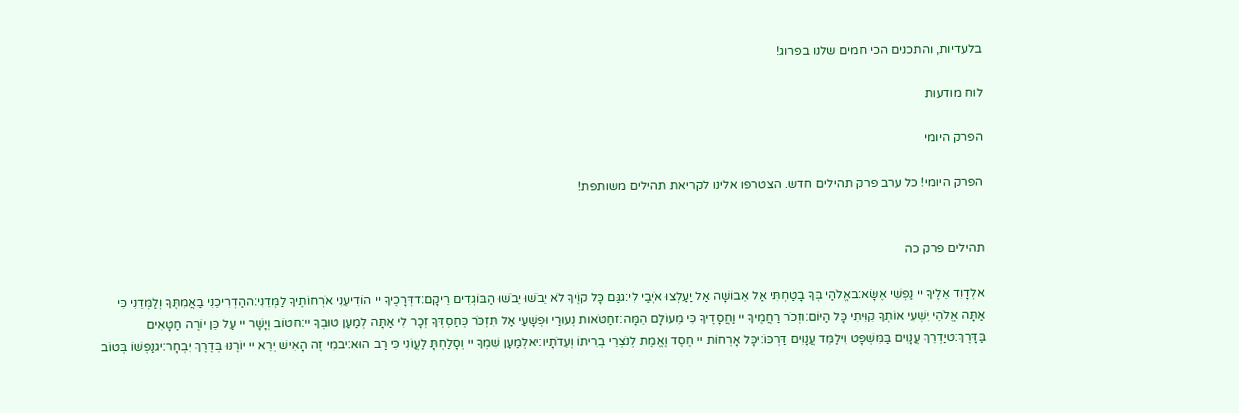בלעדיות, והתכנים הכי חמים שלנו בפרוג!

לוח מודעות

הפרק היומי

הפרק היומי! כל ערב פרק תהילים חדש. הצטרפו אלינו לקריאת תהילים משותפת!


תהילים פרק כה

אלְדָוִד אֵלֶיךָ יי נַפְשִׁי אֶשָּׂא:באֱלֹהַי בְּךָ בָטַחְתִּי אַל אֵבוֹשָׁה אַל יַעַלְצוּ אֹיְבַי לִי:גגַּם כָּל קוֶֹיךָ לֹא יֵבֹשׁוּ יֵבֹשׁוּ הַבּוֹגְדִים רֵיקָם:דדְּרָכֶיךָ יי הוֹדִיעֵנִי אֹרְחוֹתֶיךָ לַמְּדֵנִי:ההַדְרִיכֵנִי בַאֲמִתֶּךָ וְלַמְּדֵנִי כִּי אַתָּה אֱלֹהֵי יִשְׁעִי אוֹתְךָ קִוִּיתִי כָּל הַיּוֹם:וזְכֹר רַחֲמֶיךָ יי וַחֲסָדֶיךָ כִּי מֵעוֹלָם הֵמָּה:זחַטֹּאות נְעוּרַי וּפְשָׁעַי אַל תִּזְכֹּר כְּחַסְדְּךָ זְכָר לִי אַתָּה לְמַעַן טוּבְךָ יי:חטוֹב וְיָשָׁר יי עַל כֵּן יוֹרֶה חַטָּאִים בַּדָּרֶךְ:טיַדְרֵךְ עֲנָוִים בַּמִּשְׁפָּט וִילַמֵּד עֲנָוִים דַּרְכּוֹ:יכָּל אָרְחוֹת יי חֶסֶד וֶאֱמֶת לְנֹצְרֵי בְרִיתוֹ וְעֵדֹתָיו:יאלְמַעַן שִׁמְךָ יי וְסָלַחְתָּ לַעֲוֹנִי כִּי רַב הוּא:יבמִי זֶה הָאִישׁ יְרֵא יי יוֹרֶנּוּ בְּדֶרֶךְ יִבְחָר:יגנַפְשׁוֹ בְּטוֹב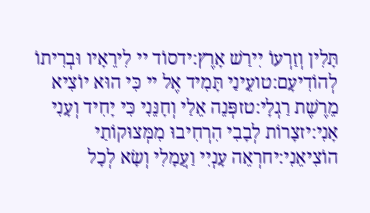תָּלִין וְזַרְעוֹ יִירַשׁ אָרֶץ:ידסוֹד יי לִירֵאָיו וּבְרִיתוֹ לְהוֹדִיעָם:טועֵינַי תָּמִיד אֶל יי כִּי הוּא יוֹצִיא מֵרֶשֶׁת רַגְלָי:טזפְּנֵה אֵלַי וְחָנֵּנִי כִּי יָחִיד וְעָנִי אָנִי:יזצָרוֹת לְבָבִי הִרְחִיבוּ מִמְּצוּקוֹתַי הוֹצִיאֵנִי:יחרְאֵה עָנְיִי וַעֲמָלִי וְשָׂא לְכָל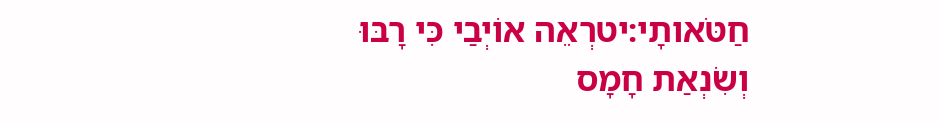חַטֹּאותָי:יטרְאֵה אוֹיְבַי כִּי רָבּוּ וְשִׂנְאַת חָמָס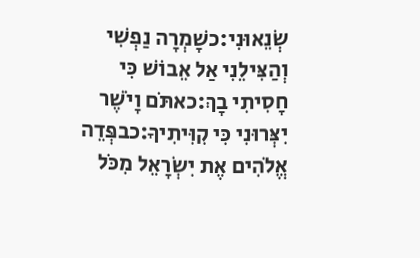שְׂנֵאוּנִי:כשָׁמְרָה נַפְשִׁי וְהַצִּילֵנִי אַל אֵבוֹשׁ כִּי חָסִיתִי בָךְ:כאתֹּם וָיֹשֶׁר יִצְּרוּנִי כִּי קִוִּיתִיךָ:כבפְּדֵה אֱלֹהִים אֶת יִשְׂרָאֵל מִכֹּל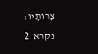צָרוֹתָיו:
נקרא  2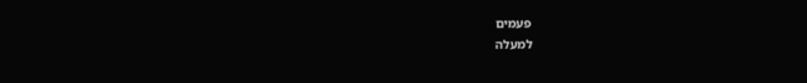פעמים
למעלה